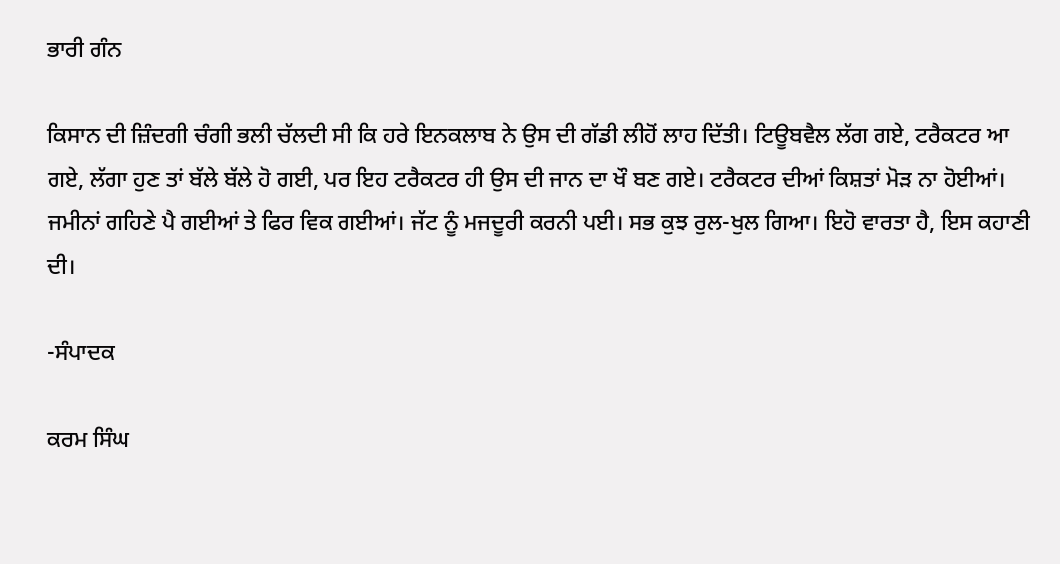ਭਾਰੀ ਗੰਨ

ਕਿਸਾਨ ਦੀ ਜ਼ਿੰਦਗੀ ਚੰਗੀ ਭਲੀ ਚੱਲਦੀ ਸੀ ਕਿ ਹਰੇ ਇਨਕਲਾਬ ਨੇ ਉਸ ਦੀ ਗੱਡੀ ਲੀਹੋਂ ਲਾਹ ਦਿੱਤੀ। ਟਿਊਬਵੈਲ ਲੱਗ ਗਏ, ਟਰੈਕਟਰ ਆ ਗਏ, ਲੱਗਾ ਹੁਣ ਤਾਂ ਬੱਲੇ ਬੱਲੇ ਹੋ ਗਈ, ਪਰ ਇਹ ਟਰੈਕਟਰ ਹੀ ਉਸ ਦੀ ਜਾਨ ਦਾ ਖੌ ਬਣ ਗਏ। ਟਰੈਕਟਰ ਦੀਆਂ ਕਿਸ਼ਤਾਂ ਮੋੜ ਨਾ ਹੋਈਆਂ। ਜਮੀਨਾਂ ਗਹਿਣੇ ਪੈ ਗਈਆਂ ਤੇ ਫਿਰ ਵਿਕ ਗਈਆਂ। ਜੱਟ ਨੂੰ ਮਜਦੂਰੀ ਕਰਨੀ ਪਈ। ਸਭ ਕੁਝ ਰੁਲ-ਖੁਲ ਗਿਆ। ਇਹੋ ਵਾਰਤਾ ਹੈ, ਇਸ ਕਹਾਣੀ ਦੀ।

-ਸੰਪਾਦਕ

ਕਰਮ ਸਿੰਘ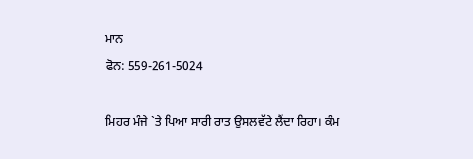ਮਾਨ
ਫੋਨ: 559-261-5024

ਮਿਹਰ ਮੰਜੇ `ਤੇ ਪਿਆ ਸਾਰੀ ਰਾਤ ਉਸਲਵੱਟੇ ਲੈਂਦਾ ਰਿਹਾ। ਕੰਮ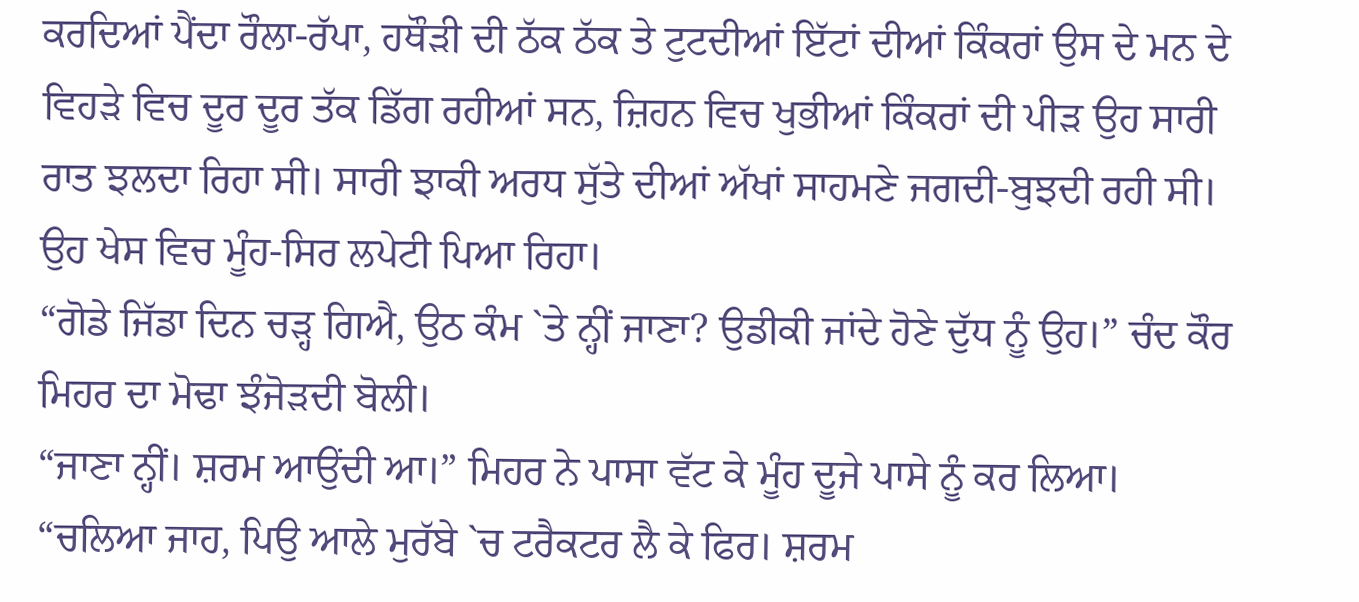ਕਰਦਿਆਂ ਪੈਂਦਾ ਰੌਲਾ-ਰੱਪਾ, ਹਥੌੜੀ ਦੀ ਠੱਕ ਠੱਕ ਤੇ ਟੁਟਦੀਆਂ ਇੱਟਾਂ ਦੀਆਂ ਕਿੰਕਰਾਂ ਉਸ ਦੇ ਮਨ ਦੇ ਵਿਹੜੇ ਵਿਚ ਦੂਰ ਦੂਰ ਤੱਕ ਡਿੱਗ ਰਹੀਆਂ ਸਨ, ਜ਼ਿਹਨ ਵਿਚ ਖੁਭੀਆਂ ਕਿੰਕਰਾਂ ਦੀ ਪੀੜ ਉਹ ਸਾਰੀ ਰਾਤ ਝਲਦਾ ਰਿਹਾ ਸੀ। ਸਾਰੀ ਝਾਕੀ ਅਰਧ ਸੁੱਤੇ ਦੀਆਂ ਅੱਖਾਂ ਸਾਹਮਣੇ ਜਗਦੀ-ਬੁਝਦੀ ਰਹੀ ਸੀ। ਉਹ ਖੇਸ ਵਿਚ ਮੂੰਹ-ਸਿਰ ਲਪੇਟੀ ਪਿਆ ਰਿਹਾ।
“ਗੋਡੇ ਜਿੱਡਾ ਦਿਨ ਚੜ੍ਹ ਗਿਐ, ਉਠ ਕੰਮ `ਤੇ ਨ੍ਹੀਂ ਜਾਣਾ? ਉਡੀਕੀ ਜਾਂਦੇ ਹੋਣੇ ਦੁੱਧ ਨੂੰ ਉਹ।” ਚੰਦ ਕੌਰ ਮਿਹਰ ਦਾ ਮੋਢਾ ਝੰਜੋੜਦੀ ਬੋਲੀ।
“ਜਾਣਾ ਨ੍ਹੀਂ। ਸ਼ਰਮ ਆਉਂਦੀ ਆ।” ਮਿਹਰ ਨੇ ਪਾਸਾ ਵੱਟ ਕੇ ਮੂੰਹ ਦੂਜੇ ਪਾਸੇ ਨੂੰ ਕਰ ਲਿਆ।
“ਚਲਿਆ ਜਾਹ, ਪਿਉ ਆਲੇ ਮੁਰੱਬੇ `ਚ ਟਰੈਕਟਰ ਲੈ ਕੇ ਫਿਰ। ਸ਼ਰਮ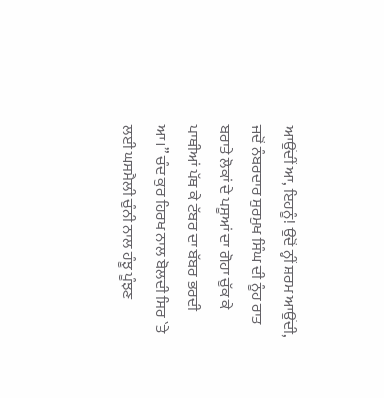ਆਉਂਦੀਂ ਆ, ਇਹਨੂੰ! ਉਦੋਂ ਨ੍ਹੀਂ ਸ਼ਰਮ ਆਉਂਦੀ, ਜਦੋਂ ਨੰਬਰਦਾਰ ਸੁਰਮੁਖ ਸਿੰਘ ਦੀ ਨੂੰਹ ਰਾਤ ਬਰਾਤੇ ਲੋਕਾਂ ਦੇ ਪਸੂਆਂ ਦਾ ਗੋਹਾ ਚੁੱਕ ਕੇ ਪਾਥੀਆਂ ਪੱਥ ਕੇ ਟੱਬਰ ਦਾ ਬੱਬਰ ਭਰਦੀ ਆ।” ਚੰਦ ਕੁਰ ਹਿਰਖ ਨਾਲ ਬੋਲਦੀ ਸਿਰ `ਤੇ ਲਈ ਘਸਮੈਲੀ ਚੁੰਨੀ ਨਾਲ ਹੰਝੂ ਪੂੰਝਣ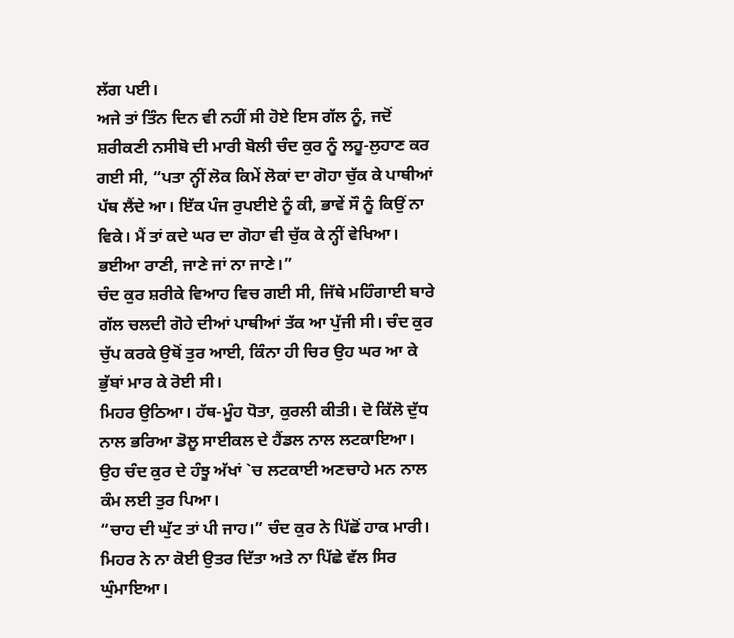ਲੱਗ ਪਈ।
ਅਜੇ ਤਾਂ ਤਿੰਨ ਦਿਨ ਵੀ ਨਹੀਂ ਸੀ ਹੋਏ ਇਸ ਗੱਲ ਨੂੰ, ਜਦੋਂ ਸ਼ਰੀਕਣੀ ਨਸੀਬੋ ਦੀ ਮਾਰੀ ਬੋਲੀ ਚੰਦ ਕੁਰ ਨੂੰ ਲਹੂ-ਲੁਹਾਣ ਕਰ ਗਈ ਸੀ, “ਪਤਾ ਨ੍ਹੀਂ ਲੋਕ ਕਿਮੇਂ ਲੋਕਾਂ ਦਾ ਗੋਹਾ ਚੁੱਕ ਕੇ ਪਾਥੀਆਂ ਪੱਥ ਲੈਂਦੇ ਆ। ਇੱਕ ਪੰਜ ਰੁਪਈਏ ਨੂੰ ਕੀ, ਭਾਵੇਂ ਸੌ ਨੂੰ ਕਿਉਂ ਨਾ ਵਿਕੇ। ਮੈਂ ਤਾਂ ਕਦੇ ਘਰ ਦਾ ਗੋਹਾ ਵੀ ਚੁੱਕ ਕੇ ਨ੍ਹੀਂ ਵੇਖਿਆ। ਭਈਆ ਰਾਣੀ, ਜਾਣੇ ਜਾਂ ਨਾ ਜਾਣੇ।”
ਚੰਦ ਕੁਰ ਸ਼ਰੀਕੇ ਵਿਆਹ ਵਿਚ ਗਈ ਸੀ, ਜਿੱਥੇ ਮਹਿੰਗਾਈ ਬਾਰੇ ਗੱਲ ਚਲਦੀ ਗੋਹੇ ਦੀਆਂ ਪਾਥੀਆਂ ਤੱਕ ਆ ਪੁੱਜੀ ਸੀ। ਚੰਦ ਕੁਰ ਚੁੱਪ ਕਰਕੇ ਉਥੋਂ ਤੁਰ ਆਈ, ਕਿੰਨਾ ਹੀ ਚਿਰ ਉਹ ਘਰ ਆ ਕੇ ਭੁੱਬਾਂ ਮਾਰ ਕੇ ਰੋਈ ਸੀ।
ਮਿਹਰ ਉਠਿਆ। ਹੱਥ-ਮੂੰਹ ਧੋਤਾ, ਕੁਰਲੀ ਕੀਤੀ। ਦੋ ਕਿੱਲੋ ਦੁੱਧ ਨਾਲ ਭਰਿਆ ਡੋਲੂ ਸਾਈਕਲ ਦੇ ਹੈਂਡਲ ਨਾਲ ਲਟਕਾਇਆ। ਉਹ ਚੰਦ ਕੁਰ ਦੇ ਹੰਝੂ ਅੱਖਾਂ `ਚ ਲਟਕਾਈ ਅਣਚਾਹੇ ਮਨ ਨਾਲ ਕੰਮ ਲਈ ਤੁਰ ਪਿਆ।
“ਚਾਹ ਦੀ ਘੁੱਟ ਤਾਂ ਪੀ ਜਾਹ।” ਚੰਦ ਕੁਰ ਨੇ ਪਿੱਛੋਂ ਹਾਕ ਮਾਰੀ।
ਮਿਹਰ ਨੇ ਨਾ ਕੋਈ ਉਤਰ ਦਿੱਤਾ ਅਤੇ ਨਾ ਪਿੱਛੇ ਵੱਲ ਸਿਰ ਘੁੰਮਾਇਆ।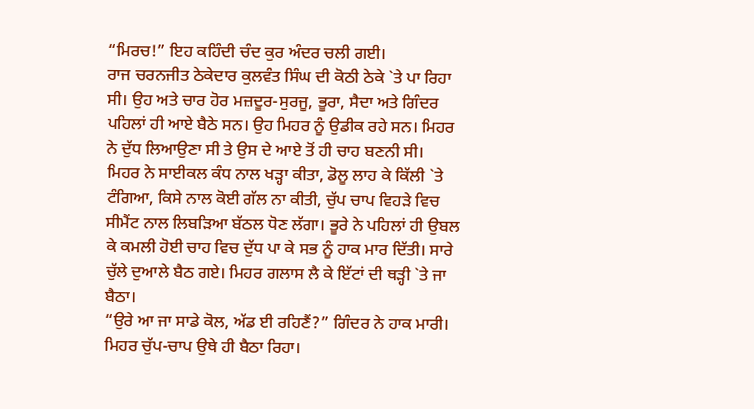“ਮਿਰਚ!” ਇਹ ਕਹਿੰਦੀ ਚੰਦ ਕੁਰ ਅੰਦਰ ਚਲੀ ਗਈ।
ਰਾਜ ਚਰਨਜੀਤ ਠੇਕੇਦਾਰ ਕੁਲਵੰਤ ਸਿੰਘ ਦੀ ਕੋਠੀ ਠੇਕੇ `ਤੇ ਪਾ ਰਿਹਾ ਸੀ। ਉਹ ਅਤੇ ਚਾਰ ਹੋਰ ਮਜ਼ਦੂਰ-ਸੁਰਜੂ, ਭੂਰਾ, ਸੈਦਾ ਅਤੇ ਗਿੰਦਰ ਪਹਿਲਾਂ ਹੀ ਆਏ ਬੈਠੇ ਸਨ। ਉਹ ਮਿਹਰ ਨੂੰ ਉਡੀਕ ਰਹੇ ਸਨ। ਮਿਹਰ ਨੇ ਦੁੱਧ ਲਿਆਉਣਾ ਸੀ ਤੇ ਉਸ ਦੇ ਆਏ ਤੋਂ ਹੀ ਚਾਹ ਬਣਨੀ ਸੀ।
ਮਿਹਰ ਨੇ ਸਾਈਕਲ ਕੰਧ ਨਾਲ ਖੜ੍ਹਾ ਕੀਤਾ, ਡੋਲੂ ਲਾਹ ਕੇ ਕਿੱਲੀ `ਤੇ ਟੰਗਿਆ, ਕਿਸੇ ਨਾਲ ਕੋਈ ਗੱਲ ਨਾ ਕੀਤੀ, ਚੁੱਪ ਚਾਪ ਵਿਹੜੇ ਵਿਚ ਸੀਮੈਂਟ ਨਾਲ ਲਿਬੜਿਆ ਬੱਠਲ ਧੋਣ ਲੱਗਾ। ਭੂਰੇ ਨੇ ਪਹਿਲਾਂ ਹੀ ਉਬਲ ਕੇ ਕਮਲੀ ਹੋਈ ਚਾਹ ਵਿਚ ਦੁੱਧ ਪਾ ਕੇ ਸਭ ਨੂੰ ਹਾਕ ਮਾਰ ਦਿੱਤੀ। ਸਾਰੇ ਚੁੱਲੇ ਦੁਆਲੇ ਬੈਠ ਗਏ। ਮਿਹਰ ਗਲਾਸ ਲੈ ਕੇ ਇੱਟਾਂ ਦੀ ਥੜ੍ਹੀ `ਤੇ ਜਾ ਬੈਠਾ।
“ਉਰੇ ਆ ਜਾ ਸਾਡੇ ਕੋਲ, ਅੱਡ ਈ ਰਹਿਣੈਂ?” ਗਿੰਦਰ ਨੇ ਹਾਕ ਮਾਰੀ। ਮਿਹਰ ਚੁੱਪ-ਚਾਪ ਉਥੇ ਹੀ ਬੈਠਾ ਰਿਹਾ।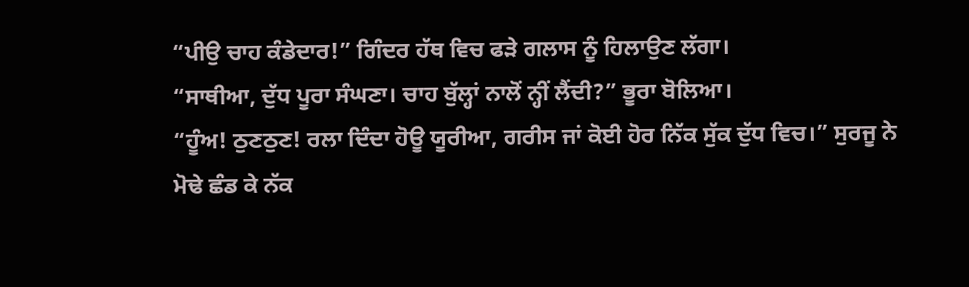“ਪੀਉ ਚਾਹ ਕੰਡੇਦਾਰ!” ਗਿੰਦਰ ਹੱਥ ਵਿਚ ਫੜੇ ਗਲਾਸ ਨੂੰ ਹਿਲਾਉਣ ਲੱਗਾ।
“ਸਾਥੀਆ, ਦੁੱਧ ਪੂਰਾ ਸੰਘਣਾ। ਚਾਹ ਬੁੱਲ੍ਹਾਂ ਨਾਲੋਂ ਨ੍ਹੀਂ ਲੈਂਦੀ?” ਭੂਰਾ ਬੋਲਿਆ।
“ਹੂੰਅ! ਠੁਣਠੁਣ! ਰਲਾ ਦਿੰਦਾ ਹੋਊ ਯੂਰੀਆ, ਗਰੀਸ ਜਾਂ ਕੋਈ ਹੋਰ ਨਿੱਕ ਸੁੱਕ ਦੁੱਧ ਵਿਚ।” ਸੁਰਜੂ ਨੇ ਮੋਢੇ ਛੰਡ ਕੇ ਨੱਕ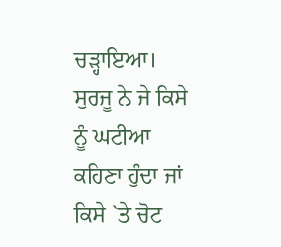ਚੜ੍ਹਾਇਆ। ਸੁਰਜੂ ਨੇ ਜੇ ਕਿਸੇ ਨੂੰ ਘਟੀਆ ਕਹਿਣਾ ਹੁੰਦਾ ਜਾਂ ਕਿਸੇ `ਤੇ ਚੋਟ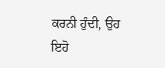ਕਰਨੀ ਹੁੰਦੀ, ਉਹ ਇਹੋ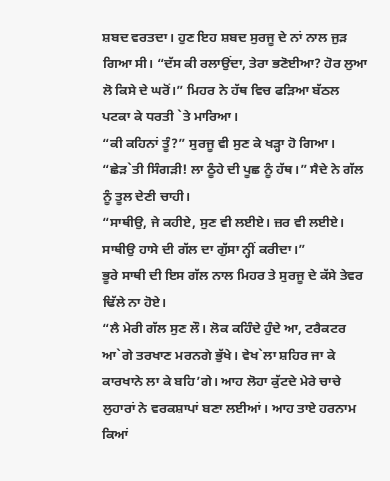ਸ਼ਬਦ ਵਰਤਦਾ। ਹੁਣ ਇਹ ਸ਼ਬਦ ਸੁਰਜੂ ਦੇ ਨਾਂ ਨਾਲ ਜੁੜ ਗਿਆ ਸੀ। “ਦੱਸ ਕੀ ਰਲਾਉਂਦਾ, ਤੇਰਾ ਭਣੋਈਆ? ਹੋਰ ਲੁਆ ਲੋ ਕਿਸੇ ਦੇ ਘਰੋਂ।” ਮਿਹਰ ਨੇ ਹੱਥ ਵਿਚ ਫੜਿਆ ਬੱਠਲ ਪਟਕਾ ਕੇ ਧਰਤੀ `ਤੇ ਮਾਰਿਆ।
“ਕੀ ਕਹਿਨਾਂ ਤੂੰ?” ਸੁਰਜੂ ਵੀ ਸੁਣ ਕੇ ਖੜ੍ਹਾ ਹੋ ਗਿਆ।
“ਛੇੜ`ਤੀ ਸਿੰਗੜੀ! ਲਾ ਠੂੰਹੇ ਦੀ ਪੂਛ ਨੂੰ ਹੱਥ।” ਸੈਦੇ ਨੇ ਗੱਲ ਨੂੰ ਤੂਲ ਦੇਣੀ ਚਾਹੀ।
“ਸਾਥੀਉ, ਜੇ ਕਹੀਏ, ਸੁਣ ਵੀ ਲਈਏ। ਜ਼ਰ ਵੀ ਲਈਏ। ਸਾਥੀਉ ਹਾਸੇ ਦੀ ਗੱਲ ਦਾ ਗੁੱਸਾ ਨ੍ਹੀਂ ਕਰੀਦਾ।”
ਭੂਰੇ ਸਾਥੀ ਦੀ ਇਸ ਗੱਲ ਨਾਲ ਮਿਹਰ ਤੇ ਸੁਰਜੂ ਦੇ ਕੱਸੇ ਤੇਵਰ ਢਿੱਲੇ ਨਾ ਹੋਏ।
“ਲੈ ਮੇਰੀ ਗੱਲ ਸੁਣ ਲੌ। ਲੋਕ ਕਹਿੰਦੇ ਹੁੰਦੇ ਆ, ਟਰੈਕਟਰ ਆ`ਗੇ ਤਰਖਾਣ ਮਰਨਗੇ ਭੁੱਖੇ। ਵੇਖ`ਲਾ ਸ਼ਹਿਰ ਜਾ ਕੇ ਕਾਰਖਾਨੇ ਲਾ ਕੇ ਬਹਿ’ਗੇ। ਆਹ ਲੋਹਾ ਕੁੱਟਦੇ ਮੇਰੇ ਚਾਚੇ ਲੁਹਾਰਾਂ ਨੇ ਵਰਕਸ਼ਾਪਾਂ ਬਣਾ ਲਈਆਂ। ਆਹ ਤਾਏ ਹਰਨਾਮ ਕਿਆਂ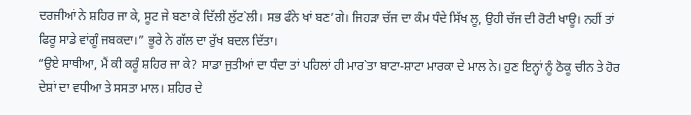ਦਰਜੀਆਂ ਨੇ ਸ਼ਹਿਰ ਜਾ ਕੇ, ਸੂਟ ਜੇ ਬਣਾ ਕੇ ਦਿੱਲੀ ਲੁੱਟ`ਲੀ। ਸਭ ਫੰਨੇ ਖਾਂ ਬਣ’ਗੇ। ਜਿਹੜਾ ਚੱਜ ਦਾ ਕੰਮ ਧੰਦੇ ਸਿੱਖ ਲੂ, ਉਹੀ ਚੱਜ ਦੀ ਰੋਟੀ ਖਾਊ। ਨਹੀਂ ਤਾਂ ਫਿਰੂ ਸਾਡੇ ਵਾਂਗੂੰ ਜਬਕਦਾ।” ਭੂਰੇ ਨੇ ਗੱਲ ਦਾ ਰੁੱਖ ਬਦਲ ਦਿੱਤਾ।
“ਉਏ ਸਾਥੀਆ, ਮੈਂ ਕੀ ਕਰੂੰ ਸ਼ਹਿਰ ਜਾ ਕੇ? ਸਾਡਾ ਜੁਤੀਆਂ ਦਾ ਧੰਦਾ ਤਾਂ ਪਹਿਲਾਂ ਹੀ ਮਾਰ`ਤਾ ਬਾਟਾ-ਸ਼ਾਟਾ ਮਾਰਕਾ ਦੇ ਮਾਲ ਨੇ। ਹੁਣ ਇਨ੍ਹਾਂ ਨੂੰ ਠੋਕੂ ਚੀਨ ਤੇ ਹੋਰ ਦੇਸ਼ਾਂ ਦਾ ਵਧੀਆ ਤੇ ਸਸਤਾ ਮਾਲ। ਸ਼ਹਿਰ ਦੇ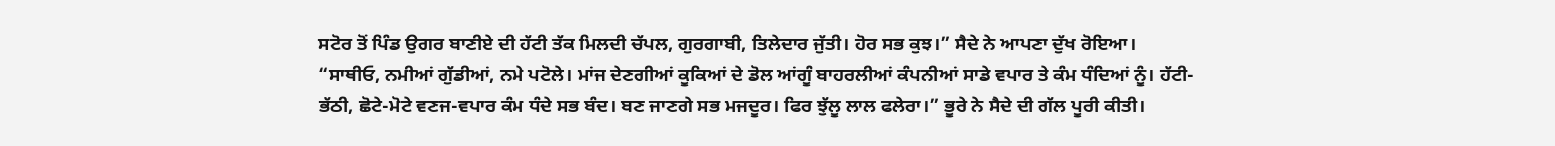ਸਟੋਰ ਤੋਂ ਪਿੰਡ ਉਗਰ ਬਾਣੀਏ ਦੀ ਹੱਟੀ ਤੱਕ ਮਿਲਦੀ ਚੱਪਲ, ਗੁਰਗਾਬੀ, ਤਿਲੇਦਾਰ ਜੁੱਤੀ। ਹੋਰ ਸਭ ਕੁਝ।” ਸੈਦੇ ਨੇ ਆਪਣਾ ਦੁੱਖ ਰੋਇਆ।
“ਸਾਥੀਓ, ਨਮੀਆਂ ਗੁੱਡੀਆਂ, ਨਮੇ ਪਟੋਲੇ। ਮਾਂਜ ਦੇਣਗੀਆਂ ਕੂਕਿਆਂ ਦੇ ਡੋਲ ਆਂਗੂੰ ਬਾਹਰਲੀਆਂ ਕੰਪਨੀਆਂ ਸਾਡੇ ਵਪਾਰ ਤੇ ਕੰਮ ਧੰਦਿਆਂ ਨੂੰ। ਹੱਟੀ-ਭੱਠੀ, ਛੋਟੇ-ਮੋਟੇ ਵਣਜ-ਵਪਾਰ ਕੰਮ ਧੰਦੇ ਸਭ ਬੰਦ। ਬਣ ਜਾਣਗੇ ਸਭ ਮਜਦੂਰ। ਫਿਰ ਝੁੱਲੂ ਲਾਲ ਫਲੇਰਾ।” ਭੂਰੇ ਨੇ ਸੈਦੇ ਦੀ ਗੱਲ ਪੂਰੀ ਕੀਤੀ।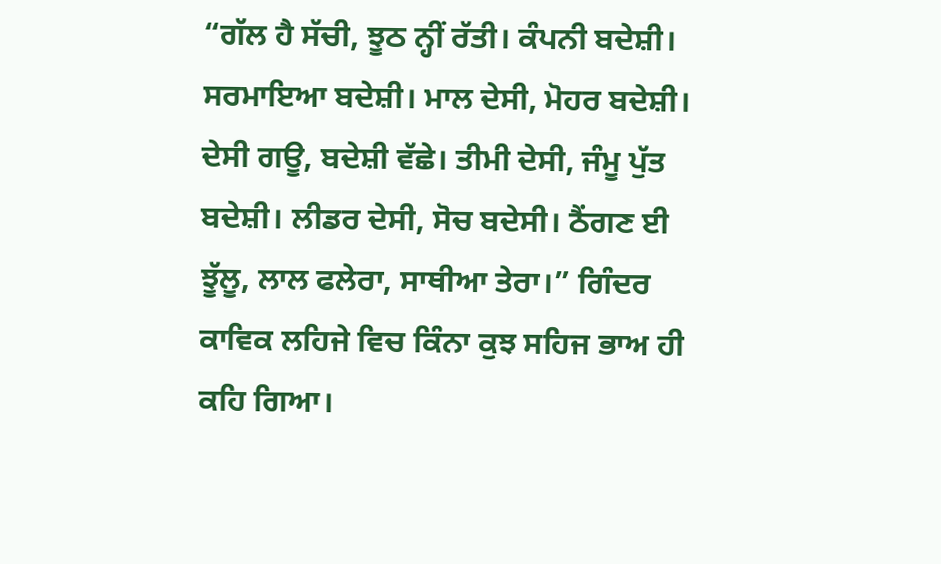“ਗੱਲ ਹੈ ਸੱਚੀ, ਝੂਠ ਨ੍ਹੀਂ ਰੱਤੀ। ਕੰਪਨੀ ਬਦੇਸ਼ੀ। ਸਰਮਾਇਆ ਬਦੇਸ਼ੀ। ਮਾਲ ਦੇਸੀ, ਮੋਹਰ ਬਦੇਸ਼ੀ। ਦੇਸੀ ਗਊ, ਬਦੇਸ਼ੀ ਵੱਛੇ। ਤੀਮੀ ਦੇਸੀ, ਜੰਮੂ ਪੁੱਤ ਬਦੇਸ਼ੀ। ਲੀਡਰ ਦੇਸੀ, ਸੋਚ ਬਦੇਸੀ। ਠੈਂਗਣ ਈ ਝੂੱਲੂ, ਲਾਲ ਫਲੇਰਾ, ਸਾਥੀਆ ਤੇਰਾ।” ਗਿੰਦਰ ਕਾਵਿਕ ਲਹਿਜੇ ਵਿਚ ਕਿੰਨਾ ਕੁਝ ਸਹਿਜ ਭਾਅ ਹੀ ਕਹਿ ਗਿਆ।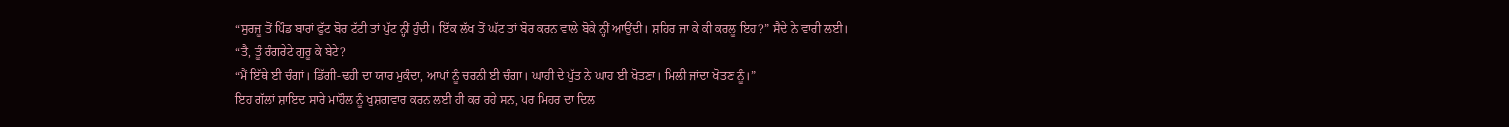“ਸੁਰਜੂ ਤੋਂ ਪਿੰਡ ਬਾਰਾਂ ਫੁੱਟ ਬੋਰ ਟੱਟੀ ਤਾਂ ਪੁੱਟ ਨ੍ਹੀਂ ਹੁੰਦੀ। ਇੱਕ ਲੱਖ ਤੋਂ ਘੱਟ ਤਾਂ ਬੋਰ ਕਰਨ ਵਾਲੇ ਬੋਕੇ ਨ੍ਹੀਂ ਆਉਂਦੀ। ਸ਼ਹਿਰ ਜਾ ਕੇ ਕੀ ਕਰਲੂ ਇਹ?” ਸੈਦੇ ਨੇ ਵਾਰੀ ਲਈ।
“ਤੈ, ਤੂੰ ਰੰਗਰੇਟੇ ਗੁਰੂ ਕੇ ਬੇਟੇ?
“ਮੈਂ ਇੱਥੇ ਈ ਚੰਗਾਂ। ਡਿੱਗੀ-ਢਹੀ ਦਾ ਯਾਰ ਮੁਕੰਦਾ, ਆਪਾਂ ਨੂੰ ਚਰਨੀ ਈ ਚੰਗਾ। ਘਾਹੀ ਦੇ ਪੁੱਤ ਨੇ ਘਾਹ ਈ ਖੋਤਣਾ। ਮਿਲੀ ਜਾਂਦਾ ਖੋਤਣ ਨੂੰ।”
ਇਹ ਗੱਲਾਂ ਸ਼ਾਇਦ ਸਾਰੇ ਮਾਹੌਲ ਨੂੰ ਖੁਸ਼ਗਵਾਰ ਕਰਨ ਲਈ ਹੀ ਕਰ ਰਹੇ ਸਨ, ਪਰ ਮਿਹਰ ਦਾ ਦਿਲ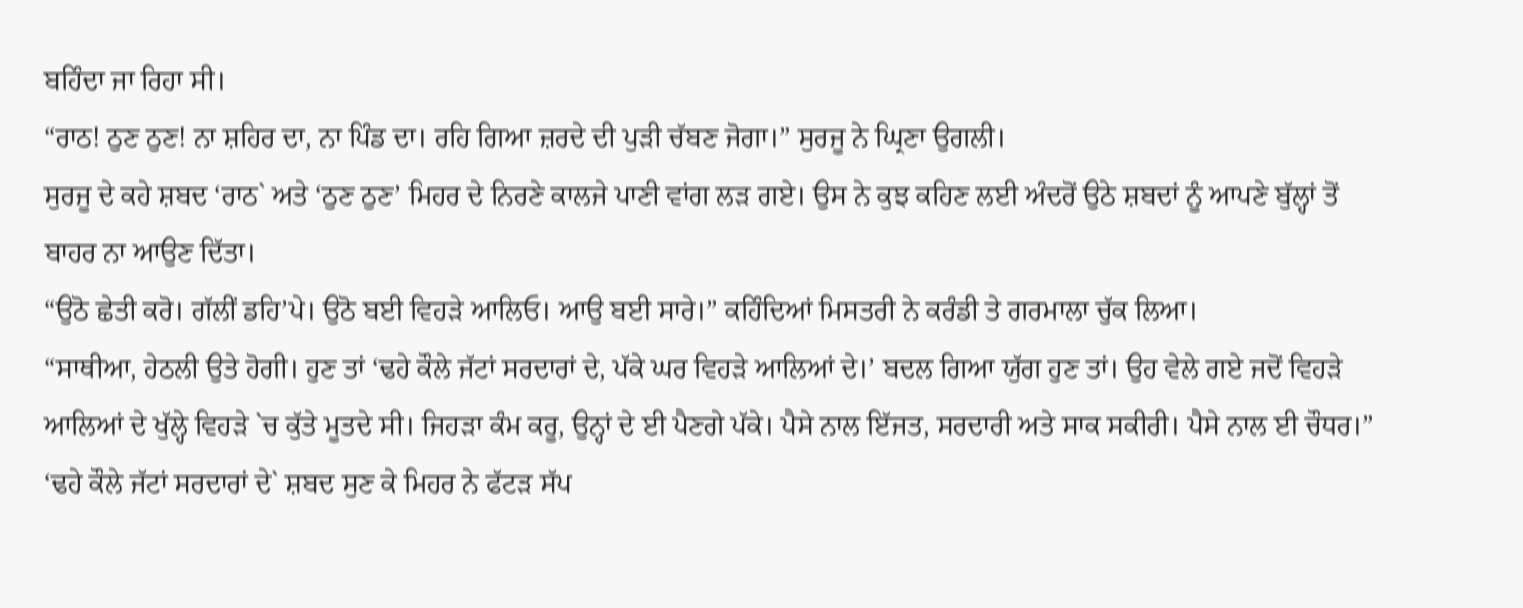ਬਹਿੰਦਾ ਜਾ ਰਿਹਾ ਸੀ।
“ਰਾਠ! ਠੁਣ ਠੁਣ! ਨਾ ਸ਼ਹਿਰ ਦਾ, ਨਾ ਪਿੰਡ ਦਾ। ਰਹਿ ਗਿਆ ਜ਼ਰਦੇ ਦੀ ਪੁੜੀ ਚੱਬਣ ਜੋਗਾ।” ਸੁਰਜੂ ਨੇ ਘ੍ਰਿਣਾ ਉਗਲੀ।
ਸੁਰਜੂ ਦੇ ਕਹੇ ਸ਼ਬਦ ‘ਰਾਠ` ਅਤੇ ‘ਠੁਣ ਠੁਣ’ ਮਿਹਰ ਦੇ ਨਿਰਣੇ ਕਾਲਜੇ ਪਾਣੀ ਵਾਂਗ ਲੜ ਗਏ। ਉਸ ਨੇ ਕੁਝ ਕਹਿਣ ਲਈ ਅੰਦਰੋਂ ਉਠੇ ਸ਼ਬਦਾਂ ਨੂੰ ਆਪਣੇ ਬੁੱਲ੍ਹਾਂ ਤੋਂ ਬਾਹਰ ਨਾ ਆਉਣ ਦਿੱਤਾ।
“ਉਠੋ ਛੇਤੀ ਕਰੋ। ਗੱਲੀਂ ਡਹਿ’ਪੇ। ਉਠੋ ਬਈ ਵਿਹੜੇ ਆਲਿਓ। ਆਉ ਬਈ ਸਾਰੇ।” ਕਹਿੰਦਿਆਂ ਮਿਸਤਰੀ ਨੇ ਕਰੰਡੀ ਤੇ ਗਰਮਾਲਾ ਚੁੱਕ ਲਿਆ।
“ਸਾਥੀਆ, ਹੇਠਲੀ ਉਤੇ ਹੋਗੀ। ਹੁਣ ਤਾਂ ‘ਢਹੇ ਕੌਲੇ ਜੱਟਾਂ ਸਰਦਾਰਾਂ ਦੇ, ਪੱਕੇ ਘਰ ਵਿਹੜੇ ਆਲਿਆਂ ਦੇ।’ ਬਦਲ ਗਿਆ ਯੁੱਗ ਹੁਣ ਤਾਂ। ਉਹ ਵੇਲੇ ਗਏ ਜਦੋਂ ਵਿਹੜੇ ਆਲਿਆਂ ਦੇ ਖੁੱਲ੍ਹੇ ਵਿਹੜੇ `ਚ ਕੁੱਤੇ ਮੂਤਦੇ ਸੀ। ਜਿਹੜਾ ਕੰਮ ਕਰੂ, ਉਨ੍ਹਾਂ ਦੇ ਈ ਪੈਣਗੇ ਪੱਕੇ। ਪੈਸੇ ਨਾਲ ਇੱਜਤ, ਸਰਦਾਰੀ ਅਤੇ ਸਾਕ ਸਕੀਰੀ। ਪੈਸੇ ਨਾਲ ਈ ਚੌਧਰ।”
‘ਢਹੇ ਕੌਲੇ ਜੱਟਾਂ ਸਰਦਾਰਾਂ ਦੇ` ਸ਼ਬਦ ਸੁਣ ਕੇ ਮਿਹਰ ਨੇ ਫੱਟੜ ਸੱਪ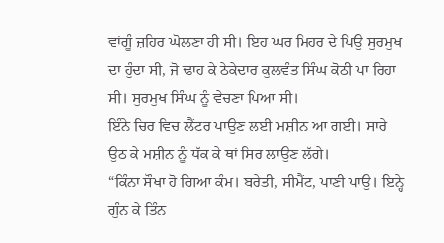ਵਾਂਗੂੰ ਜ਼ਹਿਰ ਘੋਲਣਾ ਹੀ ਸੀ। ਇਹ ਘਰ ਮਿਹਰ ਦੇ ਪਿਉ ਸੁਰਮੁਖ ਦਾ ਹੁੰਦਾ ਸੀ, ਜੋ ਢਾਹ ਕੇ ਠੇਕੇਦਾਰ ਕੁਲਵੰਤ ਸਿੰਘ ਕੋਠੀ ਪਾ ਰਿਹਾ ਸੀ। ਸੁਰਮੁਖ ਸਿੰਘ ਨੂੰ ਵੇਚਣਾ ਪਿਆ ਸੀ।
ਇੰਨੇ ਚਿਰ ਵਿਚ ਲੈਂਟਰ ਪਾਉਣ ਲਈ ਮਸ਼ੀਨ ਆ ਗਈ। ਸਾਰੇ ਉਠ ਕੇ ਮਸ਼ੀਨ ਨੂੰ ਧੱਕ ਕੇ ਥਾਂ ਸਿਰ ਲਾਉਣ ਲੱਗੇ।
“ਕਿੰਨਾ ਸੌਖਾ ਹੋ ਗਿਆ ਕੰਮ। ਬਰੇਤੀ, ਸੀਮੈਂਟ, ਪਾਣੀ ਪਾਉ। ਇਨ੍ਹੇ ਗੁੰਨ ਕੇ ਤਿੰਨ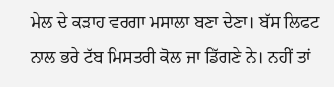ਮੇਲ ਦੇ ਕੜਾਹ ਵਰਗਾ ਮਸਾਲਾ ਬਣਾ ਦੇਣਾ। ਬੱਸ ਲਿਫਟ ਨਾਲ ਭਰੇ ਟੱਬ ਮਿਸਤਰੀ ਕੋਲ ਜਾ ਡਿੱਗਣੇ ਨੇ। ਨਹੀਂ ਤਾਂ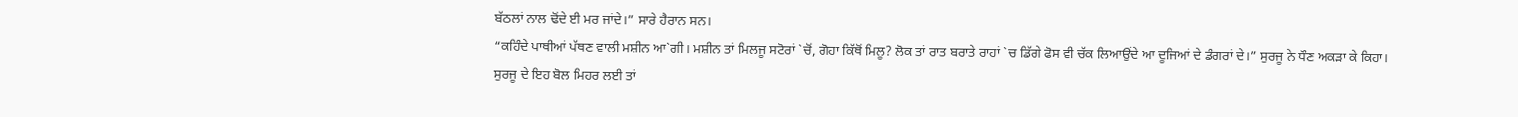ਬੱਠਲਾਂ ਨਾਲ ਢੋਂਦੇ ਈ ਮਰ ਜਾਂਦੇ।” ਸਾਰੇ ਹੈਰਾਨ ਸਨ।
“ਕਹਿੰਦੇ ਪਾਥੀਆਂ ਪੱਥਣ ਵਾਲੀ ਮਸ਼ੀਨ ਆ`ਗੀ। ਮਸ਼ੀਨ ਤਾਂ ਮਿਲਜੂ ਸਟੋਰਾਂ `ਚੋਂ, ਗੋਹਾ ਕਿੱਥੋਂ ਮਿਲੂ? ਲੋਕ ਤਾਂ ਰਾਤ ਬਰਾਤੇ ਰਾਹਾਂ `ਚ ਡਿੱਗੇ ਫੋਸ ਵੀ ਚੱਕ ਲਿਆਉਂਦੇ ਆ ਦੂਜਿਆਂ ਦੇ ਡੰਗਰਾਂ ਦੇ।” ਸੁਰਜੂ ਨੇ ਧੌਣ ਅਕੜਾ ਕੇ ਕਿਹਾ।
ਸੁਰਜੂ ਦੇ ਇਹ ਬੋਲ ਮਿਹਰ ਲਈ ਤਾਂ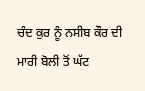ਚੰਦ ਕੁਰ ਨੂੰ ਨਸੀਬ ਕੌਰ ਦੀ ਮਾਰੀ ਬੋਲੀ ਤੋਂ ਘੱਟ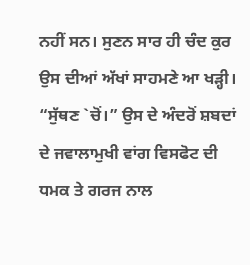ਨਹੀਂ ਸਨ। ਸੁਣਨ ਸਾਰ ਹੀ ਚੰਦ ਕੁਰ ਉਸ ਦੀਆਂ ਅੱਖਾਂ ਸਾਹਮਣੇ ਆ ਖੜ੍ਹੀ।
“ਸੁੱਥਣ `ਚੋਂ।” ਉਸ ਦੇ ਅੰਦਰੋਂ ਸ਼ਬਦਾਂ ਦੇ ਜਵਾਲਾਮੁਖੀ ਵਾਂਗ ਵਿਸਫੋਟ ਦੀ ਧਮਕ ਤੇ ਗਰਜ ਨਾਲ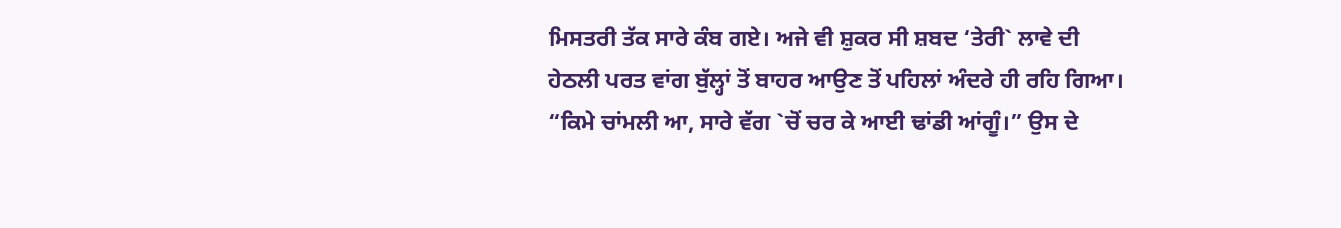ਮਿਸਤਰੀ ਤੱਕ ਸਾਰੇ ਕੰਬ ਗਏ। ਅਜੇ ਵੀ ਸ਼ੁਕਰ ਸੀ ਸ਼ਬਦ ‘ਤੇਰੀ` ਲਾਵੇ ਦੀ ਹੇਠਲੀ ਪਰਤ ਵਾਂਗ ਬੁੱਲ੍ਹਾਂ ਤੋਂ ਬਾਹਰ ਆਉਣ ਤੋਂ ਪਹਿਲਾਂ ਅੰਦਰੇ ਹੀ ਰਹਿ ਗਿਆ।
“ਕਿਮੇ ਚਾਂਮਲੀ ਆ, ਸਾਰੇ ਵੱਗ `ਚੋਂ ਚਰ ਕੇ ਆਈ ਢਾਂਡੀ ਆਂਗੂੰ।” ਉਸ ਦੇ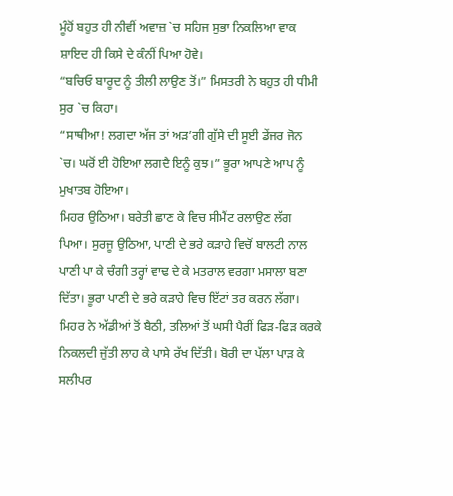ਮੂੰਹੋਂ ਬਹੁਤ ਹੀ ਨੀਵੀਂ ਅਵਾਜ਼ `ਚ ਸਹਿਜ ਸੁਭਾ ਨਿਕਲਿਆ ਵਾਕ ਸ਼ਾਇਦ ਹੀ ਕਿਸੇ ਦੇ ਕੰਨੀਂ ਪਿਆ ਹੋਵੇ।
“ਬਚਿਓ ਬਾਰੂਦ ਨੂੰ ਤੀਲੀ ਲਾਉਣ ਤੋਂ।” ਮਿਸਤਰੀ ਨੇ ਬਹੁਤ ਹੀ ਧੀਮੀ ਸੁਰ `ਚ ਕਿਹਾ।
“ਸਾਥੀਆ! ਲਗਦਾ ਅੱਜ ਤਾਂ ਅੜ’ਗੀ ਗੁੱਸੇ ਦੀ ਸੂਈ ਡੇਂਜਰ ਜੋਨ `ਚ। ਘਰੋਂ ਈ ਹੋਇਆ ਲਗਦੈ ਇਨੂੰ ਕੁਝ।” ਭੂਰਾ ਆਪਣੇ ਆਪ ਨੂੰ ਮੁਖਾਤਬ ਹੋਇਆ।
ਮਿਹਰ ਉਠਿਆ। ਬਰੇਤੀ ਛਾਣ ਕੇ ਵਿਚ ਸੀਮੈਂਟ ਰਲਾਉਣ ਲੱਗ ਪਿਆ। ਸੁਰਜੂ ਉਠਿਆ, ਪਾਣੀ ਦੇ ਭਰੇ ਕੜਾਹੇ ਵਿਚੋਂ ਬਾਲਟੀ ਨਾਲ ਪਾਣੀ ਪਾ ਕੇ ਚੰਗੀ ਤਰ੍ਹਾਂ ਵਾਢ ਦੇ ਕੇ ਮਤਰਾਲ ਵਰਗਾ ਮਸਾਲਾ ਬਣਾ ਦਿੱਤਾ। ਭੂਰਾ ਪਾਣੀ ਦੇ ਭਰੇ ਕੜਾਹੇ ਵਿਚ ਇੱਟਾਂ ਤਰ ਕਰਨ ਲੱਗਾ।
ਮਿਹਰ ਨੇ ਅੱਡੀਆਂ ਤੋਂ ਬੈਠੀ, ਤਲਿਆਂ ਤੋਂ ਘਸੀ ਪੈਰੀਂ ਫਿੜ-ਫਿੜ ਕਰਕੇ ਨਿਕਲਦੀ ਜੁੱਤੀ ਲਾਹ ਕੇ ਪਾਸੇ ਰੱਖ ਦਿੱਤੀ। ਬੋਰੀ ਦਾ ਪੱਲਾ ਪਾੜ ਕੇ ਸਲੀਪਰ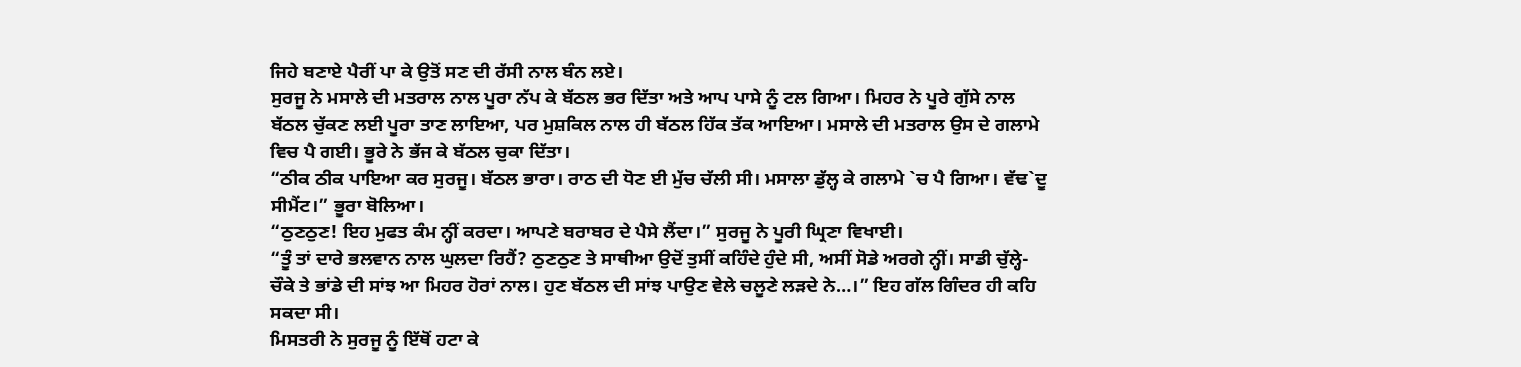ਜਿਹੇ ਬਣਾਏ ਪੈਰੀਂ ਪਾ ਕੇ ਉਤੋਂ ਸਣ ਦੀ ਰੱਸੀ ਨਾਲ ਬੰਨ ਲਏ।
ਸੁਰਜੂ ਨੇ ਮਸਾਲੇ ਦੀ ਮਤਰਾਲ ਨਾਲ ਪੂਰਾ ਨੱਪ ਕੇ ਬੱਠਲ ਭਰ ਦਿੱਤਾ ਅਤੇ ਆਪ ਪਾਸੇ ਨੂੰ ਟਲ ਗਿਆ। ਮਿਹਰ ਨੇ ਪੂਰੇ ਗੁੱਸੇ ਨਾਲ ਬੱਠਲ ਚੁੱਕਣ ਲਈ ਪੂਰਾ ਤਾਣ ਲਾਇਆ, ਪਰ ਮੁਸ਼ਕਿਲ ਨਾਲ ਹੀ ਬੱਠਲ ਹਿੱਕ ਤੱਕ ਆਇਆ। ਮਸਾਲੇ ਦੀ ਮਤਰਾਲ ਉਸ ਦੇ ਗਲਾਮੇ ਵਿਚ ਪੈ ਗਈ। ਭੂਰੇ ਨੇ ਭੱਜ ਕੇ ਬੱਠਲ ਚੁਕਾ ਦਿੱਤਾ।
“ਠੀਕ ਠੀਕ ਪਾਇਆ ਕਰ ਸੁਰਜੂ। ਬੱਠਲ ਭਾਰਾ। ਰਾਠ ਦੀ ਧੋਣ ਈ ਮੁੱਚ ਚੱਲੀ ਸੀ। ਮਸਾਲਾ ਡੁੱਲ੍ਹ ਕੇ ਗਲਾਮੇ `ਚ ਪੈ ਗਿਆ। ਵੱਢ`ਦੂ ਸੀਮੈਂਟ।” ਭੂਰਾ ਬੋਲਿਆ।
“ਠੁਣਠੁਣ! ਇਹ ਮੁਫਤ ਕੰਮ ਨ੍ਹੀਂ ਕਰਦਾ। ਆਪਣੇ ਬਰਾਬਰ ਦੇ ਪੈਸੇ ਲੈਂਦਾ।” ਸੁਰਜੂ ਨੇ ਪੂਰੀ ਘ੍ਰਿਣਾ ਵਿਖਾਈ।
“ਤੂੰ ਤਾਂ ਦਾਰੇ ਭਲਵਾਨ ਨਾਲ ਘੁਲਦਾ ਰਿਹੈਂ? ਠੁਣਠੁਣ ਤੇ ਸਾਥੀਆ ਉਦੋਂ ਤੁਸੀਂ ਕਹਿੰਦੇ ਹੁੰਦੇ ਸੀ, ਅਸੀਂ ਸੋਡੇ ਅਰਗੇ ਨ੍ਹੀਂ। ਸਾਡੀ ਚੁੱਲ੍ਹੇ-ਚੌਕੇ ਤੇ ਭਾਂਡੇ ਦੀ ਸਾਂਝ ਆ ਮਿਹਰ ਹੋਰਾਂ ਨਾਲ। ਹੁਣ ਬੱਠਲ ਦੀ ਸਾਂਝ ਪਾਉਣ ਵੇਲੇ ਚਲੂਣੇ ਲੜਦੇ ਨੇ…।” ਇਹ ਗੱਲ ਗਿੰਦਰ ਹੀ ਕਹਿ ਸਕਦਾ ਸੀ।
ਮਿਸਤਰੀ ਨੇ ਸੁਰਜੂ ਨੂੰ ਇੱਥੋਂ ਹਟਾ ਕੇ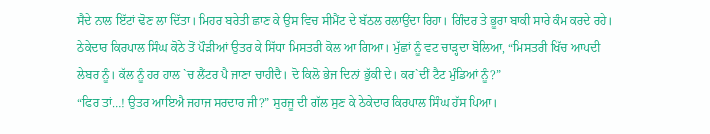ਸੈਦੇ ਨਾਲ ਇੱਟਾਂ ਢੋਣ ਲਾ ਦਿੱਤਾ। ਮਿਹਰ ਬਰੇਤੀ ਛਾਣ ਕੇ ਉਸ ਵਿਚ ਸੀਮੈਂਟ ਦੇ ਬੱਠਲ ਰਲਾਉਂਦਾ ਰਿਹਾ। ਗਿੰਦਰ ਤੇ ਭੂਰਾ ਬਾਕੀ ਸਾਰੇ ਕੰਮ ਕਰਦੇ ਰਹੇ।
ਠੇਕੇਦਾਰ ਕਿਰਪਾਲ ਸਿੰਘ ਕੋਠੇ ਤੋਂ ਪੌੜੀਆਂ ਉਤਰ ਕੇ ਸਿੱਧਾ ਮਿਸਤਰੀ ਕੋਲ ਆ ਗਿਆ। ਮੁੱਛਾਂ ਨੂੰ ਵਟ ਚਾੜ੍ਹਦਾ ਬੋਲਿਆ, “ਮਿਸਤਰੀ ਖਿੱਚ ਆਪਦੀ ਲੇਬਰ ਨੂੰ। ਕੱਲ ਨੂੰ ਹਰ ਹਾਲ `ਚ ਲੈਂਟਰ ਪੈ ਜਾਣਾ ਚਾਹੀਦੈ। ਦੋ ਕਿਲੋ ਭੇਜ ਦਿਨਾਂ ਭੁੱਕੀ ਦੇ। ਕਰ`ਦੀਂ ਟੈਟ ਮੁੰਡਿਆਂ ਨੂੰ?”
“ਫਿਰ ਤਾਂ…! ਉਤਰ ਆਇਐ ਜਹਾਜ ਸਰਦਾਰ ਜੀ?” ਸੁਰਜੂ ਦੀ ਗੱਲ ਸੁਣ ਕੇ ਠੇਕੇਦਾਰ ਕਿਰਪਾਲ ਸਿੰਘ ਹੱਸ ਪਿਆ।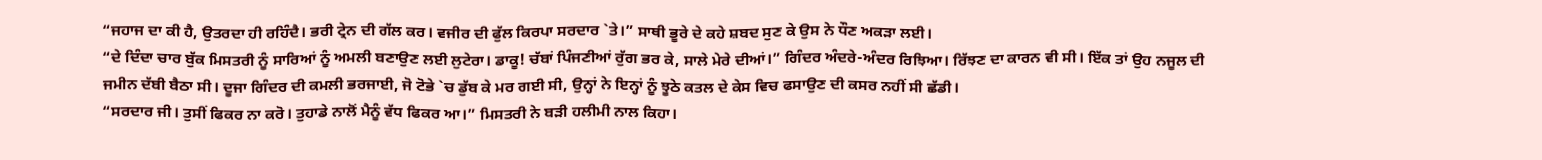“ਜਹਾਜ ਦਾ ਕੀ ਹੈ, ਉਤਰਦਾ ਹੀ ਰਹਿੰਦੈ। ਭਰੀ ਟ੍ਰੇਨ ਦੀ ਗੱਲ ਕਰ। ਵਜੀਰ ਦੀ ਫੁੱਲ ਕਿਰਪਾ ਸਰਦਾਰ `ਤੇ।” ਸਾਥੀ ਭੂਰੇ ਦੇ ਕਹੇ ਸ਼ਬਦ ਸੁਣ ਕੇ ਉਸ ਨੇ ਧੌਣ ਅਕੜਾ ਲਈ।
“ਦੇ ਦਿੰਦਾ ਚਾਰ ਬੁੱਕ ਮਿਸਤਰੀ ਨੂੰ ਸਾਰਿਆਂ ਨੂੰ ਅਮਲੀ ਬਣਾਉਣ ਲਈ ਲੁਟੇਰਾ। ਡਾਕੂ! ਚੱਬਾਂ ਪਿੰਜਣੀਆਂ ਰੁੱਗ ਭਰ ਕੇ, ਸਾਲੇ ਮੇਰੇ ਦੀਆਂ।” ਗਿੰਦਰ ਅੰਦਰੇ-ਅੰਦਰ ਰਿਝਿਆ। ਰਿੱਝਣ ਦਾ ਕਾਰਨ ਵੀ ਸੀ। ਇੱਕ ਤਾਂ ਉਹ ਨਜੂਲ ਦੀ ਜਮੀਨ ਦੱਬੀ ਬੈਠਾ ਸੀ। ਦੂਜਾ ਗਿੰਦਰ ਦੀ ਕਮਲੀ ਭਰਜਾਈ, ਜੋ ਟੋਭੇ `ਚ ਡੁੱਬ ਕੇ ਮਰ ਗਈ ਸੀ, ਉਨ੍ਹਾਂ ਨੇ ਇਨ੍ਹਾਂ ਨੂੰ ਝੂਠੇ ਕਤਲ ਦੇ ਕੇਸ ਵਿਚ ਫਸਾਉਣ ਦੀ ਕਸਰ ਨਹੀਂ ਸੀ ਛੱਡੀ।
“ਸਰਦਾਰ ਜੀ। ਤੁਸੀਂ ਫਿਕਰ ਨਾ ਕਰੋ। ਤੁਹਾਡੇ ਨਾਲੋਂ ਮੈਨੂੰ ਵੱਧ ਫਿਕਰ ਆ।” ਮਿਸਤਰੀ ਨੇ ਬੜੀ ਹਲੀਮੀ ਨਾਲ ਕਿਹਾ।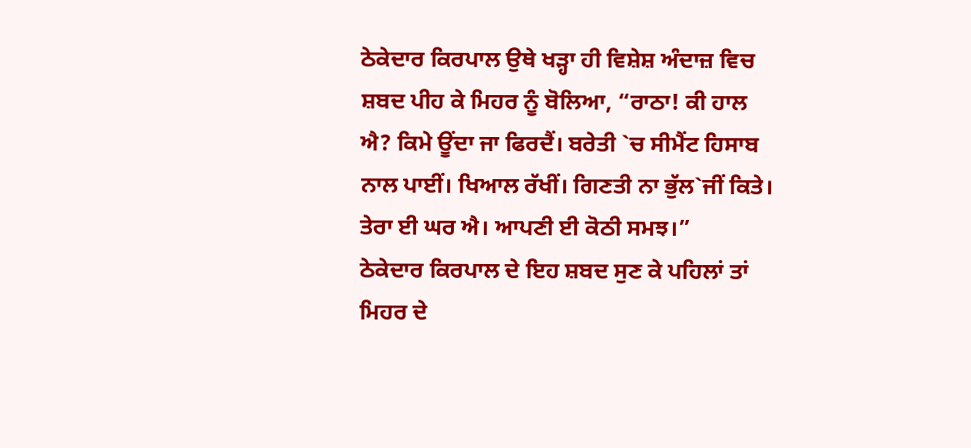ਠੇਕੇਦਾਰ ਕਿਰਪਾਲ ਉਥੇ ਖੜ੍ਹਾ ਹੀ ਵਿਸ਼ੇਸ਼ ਅੰਦਾਜ਼ ਵਿਚ ਸ਼ਬਦ ਪੀਹ ਕੇ ਮਿਹਰ ਨੂੰ ਬੋਲਿਆ, “ਰਾਠਾ! ਕੀ ਹਾਲ ਐ? ਕਿਮੇ ਊਂਦਾ ਜਾ ਫਿਰਦੈਂ। ਬਰੇਤੀ `ਚ ਸੀਮੈਂਟ ਹਿਸਾਬ ਨਾਲ ਪਾਈਂ। ਖਿਆਲ ਰੱਖੀਂ। ਗਿਣਤੀ ਨਾ ਭੁੱਲ`ਜੀਂ ਕਿਤੇ। ਤੇਰਾ ਈ ਘਰ ਐ। ਆਪਣੀ ਈ ਕੋਠੀ ਸਮਝ।”
ਠੇਕੇਦਾਰ ਕਿਰਪਾਲ ਦੇ ਇਹ ਸ਼ਬਦ ਸੁਣ ਕੇ ਪਹਿਲਾਂ ਤਾਂ ਮਿਹਰ ਦੇ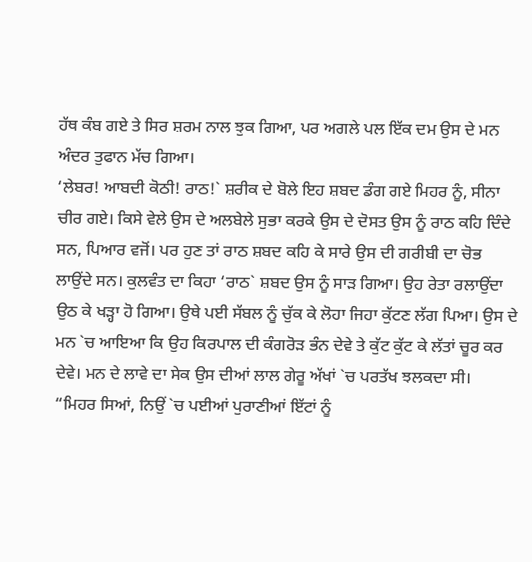ਹੱਥ ਕੰਬ ਗਏ ਤੇ ਸਿਰ ਸ਼ਰਮ ਨਾਲ ਝੁਕ ਗਿਆ, ਪਰ ਅਗਲੇ ਪਲ ਇੱਕ ਦਮ ਉਸ ਦੇ ਮਨ ਅੰਦਰ ਤੁਫਾਨ ਮੱਚ ਗਿਆ।
‘ਲੇਬਰ! ਆਬਦੀ ਕੋਠੀ! ਰਾਠ!` ਸ਼ਰੀਕ ਦੇ ਬੋਲੇ ਇਹ ਸ਼ਬਦ ਡੰਗ ਗਏ ਮਿਹਰ ਨੂੰ, ਸੀਨਾ ਚੀਰ ਗਏ। ਕਿਸੇ ਵੇਲੇ ਉਸ ਦੇ ਅਲਬੇਲੇ ਸੁਭਾ ਕਰਕੇ ਉਸ ਦੇ ਦੋਸਤ ਉਸ ਨੂੰ ਰਾਠ ਕਹਿ ਦਿੰਦੇ ਸਨ, ਪਿਆਰ ਵਜੋਂ। ਪਰ ਹੁਣ ਤਾਂ ਰਾਠ ਸ਼ਬਦ ਕਹਿ ਕੇ ਸਾਰੇ ਉਸ ਦੀ ਗਰੀਬੀ ਦਾ ਚੋਭ ਲਾਉਂਦੇ ਸਨ। ਕੁਲਵੰਤ ਦਾ ਕਿਹਾ ‘ਰਾਠ` ਸ਼ਬਦ ਉਸ ਨੂੰ ਸਾੜ ਗਿਆ। ਉਹ ਰੇਤਾ ਰਲਾਉਂਦਾ ਉਠ ਕੇ ਖੜ੍ਹਾ ਹੋ ਗਿਆ। ਉਥੇ ਪਈ ਸੱਬਲ ਨੂੰ ਚੁੱਕ ਕੇ ਲੋਹਾ ਜਿਹਾ ਕੁੱਟਣ ਲੱਗ ਪਿਆ। ਉਸ ਦੇ ਮਨ `ਚ ਆਇਆ ਕਿ ਉਹ ਕਿਰਪਾਲ ਦੀ ਕੰਗਰੋੜ ਭੰਨ ਦੇਵੇ ਤੇ ਕੁੱਟ ਕੁੱਟ ਕੇ ਲੱਤਾਂ ਚੂਰ ਕਰ ਦੇਵੇ। ਮਨ ਦੇ ਲਾਵੇ ਦਾ ਸੇਕ ਉਸ ਦੀਆਂ ਲਾਲ ਗੇਰੂ ਅੱਖਾਂ `ਚ ਪਰਤੱਖ ਝਲਕਦਾ ਸੀ।
“ਮਿਹਰ ਸਿਆਂ, ਨਿਉਂ `ਚ ਪਈਆਂ ਪੁਰਾਣੀਆਂ ਇੱਟਾਂ ਨੂੰ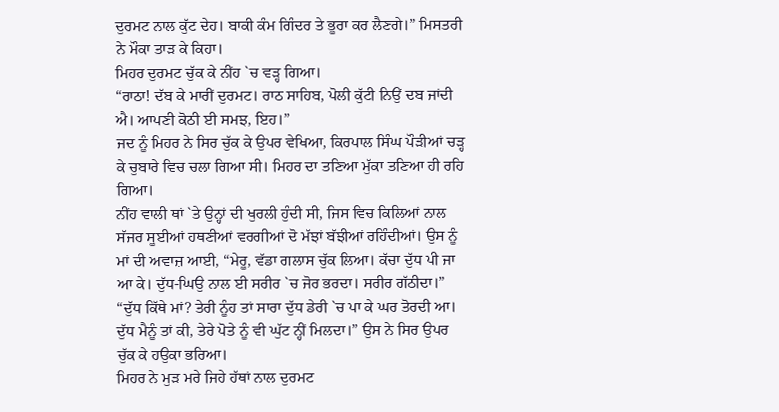ਦੁਰਮਟ ਨਾਲ ਕੁੱਟ ਦੇਹ। ਬਾਕੀ ਕੰਮ ਗਿੰਦਰ ਤੇ ਭੂਰਾ ਕਰ ਲੈਣਗੇ।” ਮਿਸਤਰੀ ਨੇ ਮੌਕਾ ਤਾੜ ਕੇ ਕਿਹਾ।
ਮਿਹਰ ਦੁਰਮਟ ਚੁੱਕ ਕੇ ਨੀਂਹ `ਚ ਵੜ੍ਹ ਗਿਆ।
“ਰਾਠਾ! ਦੱਬ ਕੇ ਮਾਰੀਂ ਦੁਰਮਟ। ਰਾਠ ਸਾਹਿਬ, ਪੋਲੀ ਕੁੱਟੀ ਨਿਉਂ ਦਬ ਜਾਂਦੀ ਐ। ਆਪਣੀ ਕੋਠੀ ਈ ਸਮਝ, ਇਹ।”
ਜਦ ਨੂੰ ਮਿਹਰ ਨੇ ਸਿਰ ਚੁੱਕ ਕੇ ਉਪਰ ਵੇਖਿਆ, ਕਿਰਪਾਲ ਸਿੰਘ ਪੌੜੀਆਂ ਚੜ੍ਹ ਕੇ ਚੁਬਾਰੇ ਵਿਚ ਚਲਾ ਗਿਆ ਸੀ। ਮਿਹਰ ਦਾ ਤਣਿਆ ਮੁੱਕਾ ਤਣਿਆ ਹੀ ਰਹਿ ਗਿਆ।
ਨੀਂਹ ਵਾਲੀ ਥਾਂ `ਤੇ ਉਨ੍ਹਾਂ ਦੀ ਖੁਰਲੀ ਹੁੰਦੀ ਸੀ, ਜਿਸ ਵਿਚ ਕਿਲਿਆਂ ਨਾਲ ਸੱਜਰ ਸੂਈਆਂ ਹਥਣੀਆਂ ਵਰਗੀਆਂ ਦੋ ਮੱਝਾਂ ਬੱਝੀਆਂ ਰਹਿੰਦੀਆਂ। ਉਸ ਨੂੰ ਮਾਂ ਦੀ ਅਵਾਜ਼ ਆਈ, “ਮੇਰੂ, ਵੱਡਾ ਗਲਾਸ ਚੁੱਕ ਲਿਆ। ਕੱਚਾ ਦੁੱਧ ਪੀ ਜਾ ਆ ਕੇ। ਦੁੱਧ-ਘਿਉ ਨਾਲ ਈ ਸਰੀਰ `ਚ ਜੋਰ ਭਰਦਾ। ਸਰੀਰ ਗੱਠੀਦਾ।”
“ਦੁੱਧ ਕਿੱਥੇ ਮਾਂ? ਤੇਰੀ ਨੂੰਹ ਤਾਂ ਸਾਰਾ ਦੁੱਧ ਡੇਰੀ `ਚ ਪਾ ਕੇ ਘਰ ਤੋਰਦੀ ਆ। ਦੁੱਧ ਮੈਨੂੰ ਤਾਂ ਕੀ, ਤੇਰੇ ਪੋਤੇ ਨੂੰ ਵੀ ਘੁੱਟ ਨ੍ਹੀਂ ਮਿਲਦਾ।” ਉਸ ਨੇ ਸਿਰ ਉਪਰ ਚੁੱਕ ਕੇ ਹਉਕਾ ਭਰਿਆ।
ਮਿਹਰ ਨੇ ਮੁੜ ਮਰੇ ਜਿਹੇ ਹੱਥਾਂ ਨਾਲ ਦੁਰਮਟ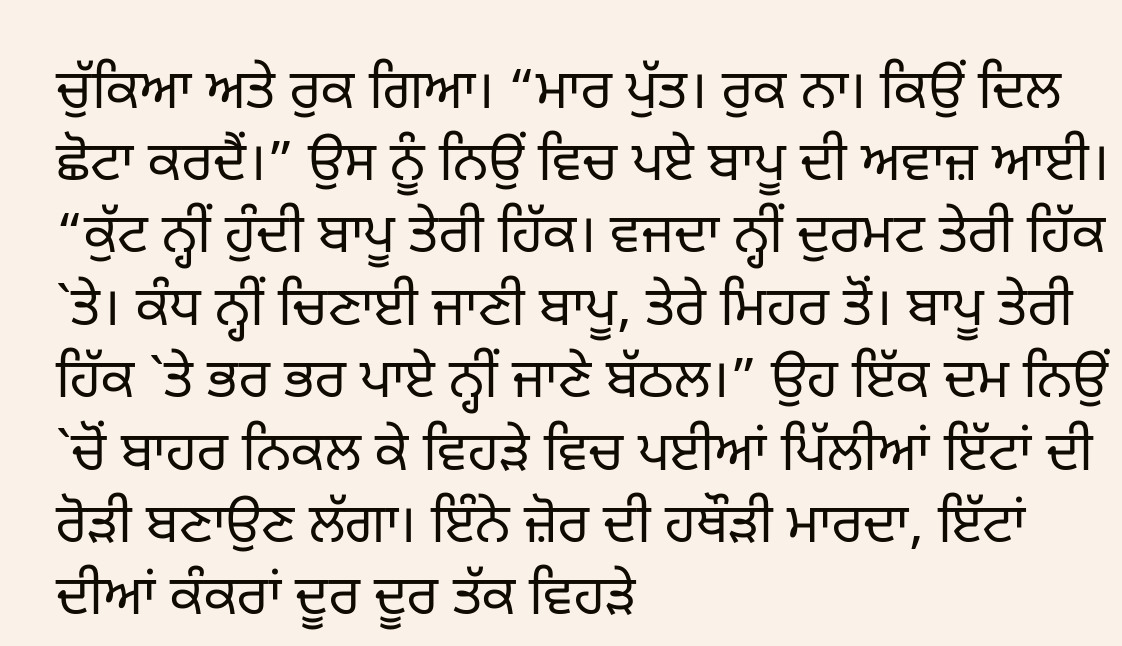ਚੁੱਕਿਆ ਅਤੇ ਰੁਕ ਗਿਆ। “ਮਾਰ ਪੁੱਤ। ਰੁਕ ਨਾ। ਕਿਉਂ ਦਿਲ ਛੋਟਾ ਕਰਦੈਂ।” ਉਸ ਨੂੰ ਨਿਉਂ ਵਿਚ ਪਏ ਬਾਪੂ ਦੀ ਅਵਾਜ਼ ਆਈ।
“ਕੁੱਟ ਨ੍ਹੀਂ ਹੁੰਦੀ ਬਾਪੂ ਤੇਰੀ ਹਿੱਕ। ਵਜਦਾ ਨ੍ਹੀਂ ਦੁਰਮਟ ਤੇਰੀ ਹਿੱਕ `ਤੇ। ਕੰਧ ਨ੍ਹੀਂ ਚਿਣਾਈ ਜਾਣੀ ਬਾਪੂ, ਤੇਰੇ ਮਿਹਰ ਤੋਂ। ਬਾਪੂ ਤੇਰੀ ਹਿੱਕ `ਤੇ ਭਰ ਭਰ ਪਾਏ ਨ੍ਹੀਂ ਜਾਣੇ ਬੱਠਲ।” ਉਹ ਇੱਕ ਦਮ ਨਿਉਂ `ਚੋਂ ਬਾਹਰ ਨਿਕਲ ਕੇ ਵਿਹੜੇ ਵਿਚ ਪਈਆਂ ਪਿੱਲੀਆਂ ਇੱਟਾਂ ਦੀ ਰੋੜੀ ਬਣਾਉਣ ਲੱਗਾ। ਇੰਨੇ ਜ਼ੋਰ ਦੀ ਹਥੌੜੀ ਮਾਰਦਾ, ਇੱਟਾਂ ਦੀਆਂ ਕੰਕਰਾਂ ਦੂਰ ਦੂਰ ਤੱਕ ਵਿਹੜੇ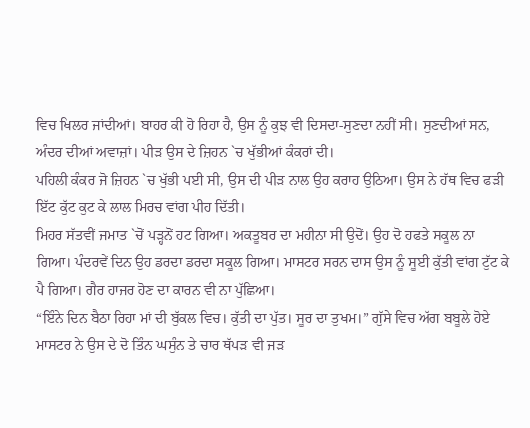ਵਿਚ ਖਿਲਰ ਜਾਂਦੀਆਂ। ਬਾਹਰ ਕੀ ਹੋ ਰਿਹਾ ਹੈ, ਉਸ ਨੂੰ ਕੁਝ ਵੀ ਦਿਸਦਾ-ਸੁਣਦਾ ਨਹੀਂ ਸੀ। ਸੁਣਦੀਆਂ ਸਨ, ਅੰਦਰ ਦੀਆਂ ਅਵਾਜ਼ਾਂ। ਪੀੜ ਉਸ ਦੇ ਜ਼ਿਹਨ `ਚ ਖੁੱਭੀਆਂ ਕੰਕਰਾਂ ਦੀ।
ਪਹਿਲੀ ਕੰਕਰ ਜੋ ਜ਼ਿਹਨ `ਚ ਖੁੱਭੀ ਪਈ ਸੀ, ਉਸ ਦੀ ਪੀੜ ਨਾਲ ਉਹ ਕਰਾਹ ਉਠਿਆ। ਉਸ ਨੇ ਹੱਥ ਵਿਚ ਫੜੀ ਇੱਟ ਕੁੱਟ ਕੁਟ ਕੇ ਲਾਲ ਮਿਰਚ ਵਾਂਗ ਪੀਹ ਦਿੱਤੀ।
ਮਿਹਰ ਸੱਤਵੀਂ ਜਮਾਤ `ਚੋਂ ਪੜ੍ਹਨੋਂ ਹਟ ਗਿਆ। ਅਕਤੂਬਰ ਦਾ ਮਹੀਨਾ ਸੀ ਉਦੋਂ। ਉਹ ਦੋ ਹਫਤੇ ਸਕੂਲ ਨਾ ਗਿਆ। ਪੰਦਰਵੇਂ ਦਿਨ ਉਹ ਡਰਦਾ ਡਰਦਾ ਸਕੂਲ ਗਿਆ। ਮਾਸਟਰ ਸਰਨ ਦਾਸ ਉਸ ਨੂੰ ਸੂਈ ਕੁੱਤੀ ਵਾਂਗ ਟੁੱਟ ਕੇ ਪੈ ਗਿਆ। ਗੈਰ ਹਾਜਰ ਹੋਣ ਦਾ ਕਾਰਨ ਵੀ ਨਾ ਪੁੱਛਿਆ।
“ਇੰਨੇ ਦਿਨ ਬੈਠਾ ਰਿਹਾ ਮਾਂ ਦੀ ਬੁੱਕਲ ਵਿਚ। ਕੁੱਤੀ ਦਾ ਪੁੱਤ। ਸੂਰ ਦਾ ਤੁਖਮ।” ਗੁੱਸੇ ਵਿਚ ਅੱਗ ਬਬੂਲੇ ਹੋਏ ਮਾਸਟਰ ਨੇ ਉਸ ਦੇ ਦੋ ਤਿੰਨ ਘਸੁੰਨ ਤੇ ਚਾਰ ਥੱਪੜ ਵੀ ਜੜ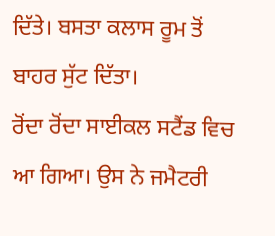ਦਿੱਤੇ। ਬਸਤਾ ਕਲਾਸ ਰੂਮ ਤੋਂ ਬਾਹਰ ਸੁੱਟ ਦਿੱਤਾ।
ਰੋਂਦਾ ਰੋਂਦਾ ਸਾਈਕਲ ਸਟੈਂਡ ਵਿਚ ਆ ਗਿਆ। ਉਸ ਨੇ ਜਮੈਟਰੀ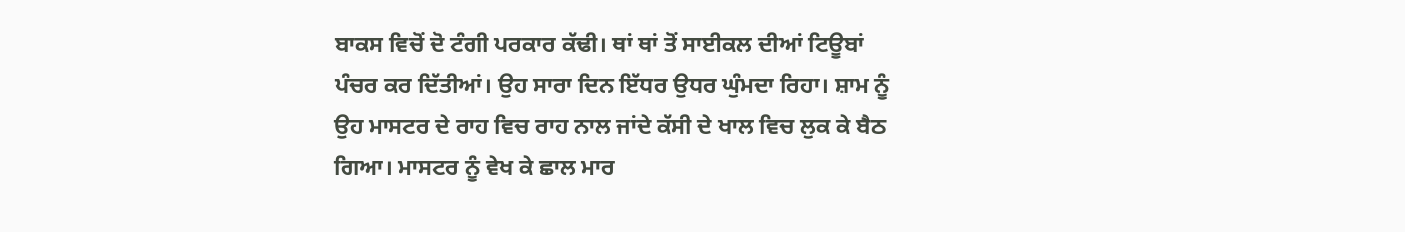ਬਾਕਸ ਵਿਚੋਂ ਦੋ ਟੰਗੀ ਪਰਕਾਰ ਕੱਢੀ। ਥਾਂ ਥਾਂ ਤੋਂ ਸਾਈਕਲ ਦੀਆਂ ਟਿਊਬਾਂ ਪੰਚਰ ਕਰ ਦਿੱਤੀਆਂ। ਉਹ ਸਾਰਾ ਦਿਨ ਇੱਧਰ ਉਧਰ ਘੁੰਮਦਾ ਰਿਹਾ। ਸ਼ਾਮ ਨੂੰ ਉਹ ਮਾਸਟਰ ਦੇ ਰਾਹ ਵਿਚ ਰਾਹ ਨਾਲ ਜਾਂਦੇ ਕੱਸੀ ਦੇ ਖਾਲ ਵਿਚ ਲੁਕ ਕੇ ਬੈਠ ਗਿਆ। ਮਾਸਟਰ ਨੂੰ ਵੇਖ ਕੇ ਛਾਲ ਮਾਰ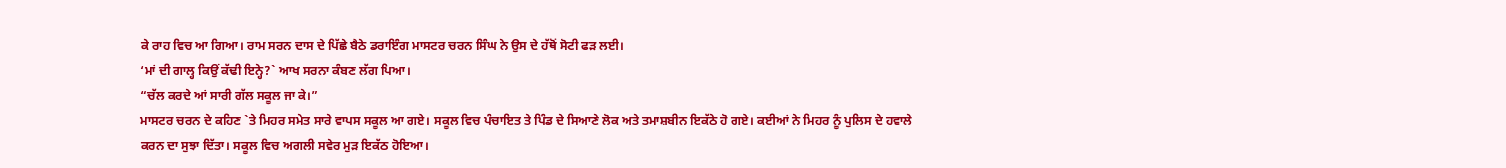ਕੇ ਰਾਹ ਵਿਚ ਆ ਗਿਆ। ਰਾਮ ਸਰਨ ਦਾਸ ਦੇ ਪਿੱਛੇ ਬੈਠੇ ਡਰਾਇੰਗ ਮਾਸਟਰ ਚਰਨ ਸਿੰਘ ਨੇ ਉਸ ਦੇ ਹੱਥੋਂ ਸੋਟੀ ਫੜ ਲਈ।
‘ਮਾਂ ਦੀ ਗਾਲ੍ਹ ਕਿਉਂ ਕੱਢੀ ਇਨ੍ਹੇ?` ਆਖ ਸਰਨਾ ਕੰਬਣ ਲੱਗ ਪਿਆ।
“ਚੱਲ ਕਰਦੇ ਆਂ ਸਾਰੀ ਗੱਲ ਸਕੂਲ ਜਾ ਕੇ।”
ਮਾਸਟਰ ਚਰਨ ਦੇ ਕਹਿਣ `ਤੇ ਮਿਹਰ ਸਮੇਤ ਸਾਰੇ ਵਾਪਸ ਸਕੂਲ ਆ ਗਏ। ਸਕੂਲ ਵਿਚ ਪੰਚਾਇਤ ਤੇ ਪਿੰਡ ਦੇ ਸਿਆਣੇ ਲੋਕ ਅਤੇ ਤਮਾਸ਼ਬੀਨ ਇਕੱਠੇ ਹੋ ਗਏ। ਕਈਆਂ ਨੇ ਮਿਹਰ ਨੂੰ ਪੁਲਿਸ ਦੇ ਹਵਾਲੇ ਕਰਨ ਦਾ ਸੁਝਾ ਦਿੱਤਾ। ਸਕੂਲ ਵਿਚ ਅਗਲੀ ਸਵੇਰ ਮੁੜ ਇਕੱਠ ਹੋਇਆ।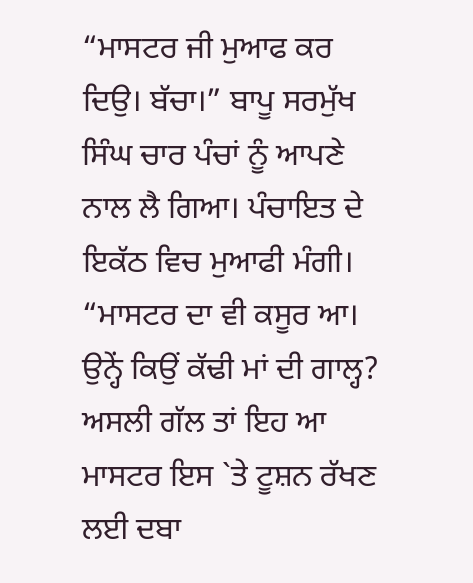“ਮਾਸਟਰ ਜੀ ਮੁਆਫ ਕਰ ਦਿਉ। ਬੱਚਾ।” ਬਾਪੂ ਸਰਮੁੱਖ ਸਿੰਘ ਚਾਰ ਪੰਚਾਂ ਨੂੰ ਆਪਣੇ ਨਾਲ ਲੈ ਗਿਆ। ਪੰਚਾਇਤ ਦੇ ਇਕੱਠ ਵਿਚ ਮੁਆਫੀ ਮੰਗੀ।
“ਮਾਸਟਰ ਦਾ ਵੀ ਕਸੂਰ ਆ। ਉਨ੍ਹੇਂ ਕਿਉਂ ਕੱਢੀ ਮਾਂ ਦੀ ਗਾਲ੍ਹ? ਅਸਲੀ ਗੱਲ ਤਾਂ ਇਹ ਆ ਮਾਸਟਰ ਇਸ `ਤੇ ਟੂਸ਼ਨ ਰੱਖਣ ਲਈ ਦਬਾ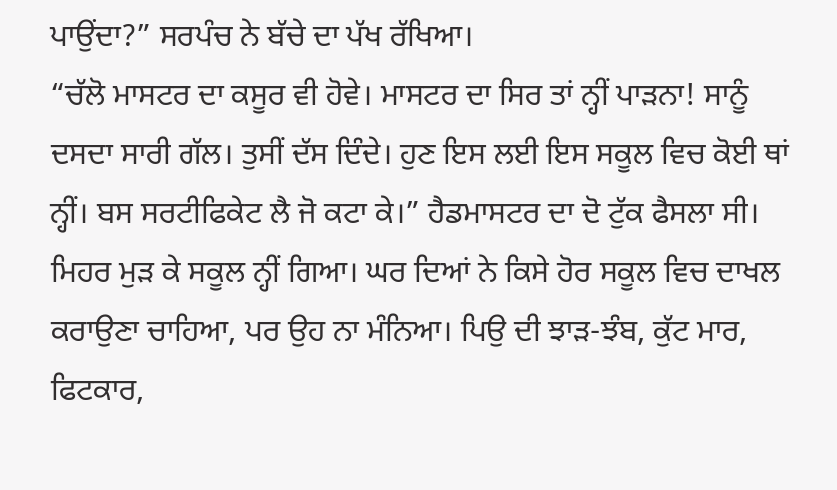ਪਾਉਂਦਾ?” ਸਰਪੰਚ ਨੇ ਬੱਚੇ ਦਾ ਪੱਖ ਰੱਖਿਆ।
“ਚੱਲੋ ਮਾਸਟਰ ਦਾ ਕਸੂਰ ਵੀ ਹੋਵੇ। ਮਾਸਟਰ ਦਾ ਸਿਰ ਤਾਂ ਨ੍ਹੀਂ ਪਾੜਨਾ! ਸਾਨੂੰ ਦਸਦਾ ਸਾਰੀ ਗੱਲ। ਤੁਸੀਂ ਦੱਸ ਦਿੰਦੇ। ਹੁਣ ਇਸ ਲਈ ਇਸ ਸਕੂਲ ਵਿਚ ਕੋਈ ਥਾਂ ਨ੍ਹੀਂ। ਬਸ ਸਰਟੀਫਿਕੇਟ ਲੈ ਜੋ ਕਟਾ ਕੇ।” ਹੈਡਮਾਸਟਰ ਦਾ ਦੋ ਟੁੱਕ ਫੈਸਲਾ ਸੀ। ਮਿਹਰ ਮੁੜ ਕੇ ਸਕੂਲ ਨ੍ਹੀਂ ਗਿਆ। ਘਰ ਦਿਆਂ ਨੇ ਕਿਸੇ ਹੋਰ ਸਕੂਲ ਵਿਚ ਦਾਖਲ ਕਰਾਉਣਾ ਚਾਹਿਆ, ਪਰ ਉਹ ਨਾ ਮੰਨਿਆ। ਪਿਉ ਦੀ ਝਾੜ-ਝੰਬ, ਕੁੱਟ ਮਾਰ, ਫਿਟਕਾਰ,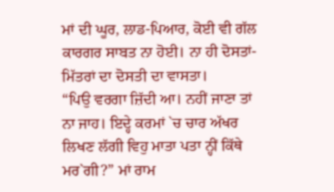ਮਾਂ ਦੀ ਘੂਰ, ਲਾਡ-ਪਿਆਰ, ਕੋਈ ਵੀ ਗੱਲ ਕਾਰਗਰ ਸਾਬਤ ਨਾ ਹੋਈ। ਨਾ ਹੀ ਦੋਸਤਾਂ-ਮਿੱਤਰਾਂ ਦਾ ਦੋਸਤੀ ਦਾ ਵਾਸਤਾ।
“ਪਿਉ ਵਰਗਾ ਜ਼ਿੱਦੀ ਆ। ਨਹੀਂ ਜਾਣਾ ਤਾਂ ਨਾ ਜਾਹ। ਇਦ੍ਹੇ ਕਰਮਾਂ `ਚ ਚਾਰ ਅੱਖਰ ਲਿਖਣ ਲੱਗੀ ਵਿਹੁ ਮਾਤਾ ਪਤਾ ਨ੍ਹੀਂ ਕਿੱਥੇ ਮਰ`ਗੀ?” ਮਾਂ ਰਾਮ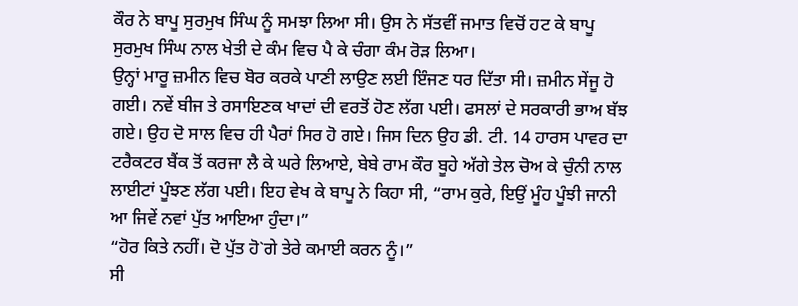ਕੌਰ ਨੇ ਬਾਪੂ ਸੁਰਮੁਖ ਸਿੰਘ ਨੂੰ ਸਮਝਾ ਲਿਆ ਸੀ। ਉਸ ਨੇ ਸੱਤਵੀਂ ਜਮਾਤ ਵਿਚੋਂ ਹਟ ਕੇ ਬਾਪੂ ਸੁਰਮੁਖ ਸਿੰਘ ਨਾਲ ਖੇਤੀ ਦੇ ਕੰਮ ਵਿਚ ਪੈ ਕੇ ਚੰਗਾ ਕੰਮ ਰੋੜ ਲਿਆ।
ਉਨ੍ਹਾਂ ਮਾਰੂ ਜ਼ਮੀਨ ਵਿਚ ਬੋਰ ਕਰਕੇ ਪਾਣੀ ਲਾਉਣ ਲਈ ਇੰਜਣ ਧਰ ਦਿੱਤਾ ਸੀ। ਜ਼ਮੀਨ ਸੇਂਜੂ ਹੋ ਗਈ। ਨਵੇਂ ਬੀਜ ਤੇ ਰਸਾਇਣਕ ਖਾਦਾਂ ਦੀ ਵਰਤੋਂ ਹੋਣ ਲੱਗ ਪਈ। ਫਸਲਾਂ ਦੇ ਸਰਕਾਰੀ ਭਾਅ ਬੱਝ ਗਏ। ਉਹ ਦੋ ਸਾਲ ਵਿਚ ਹੀ ਪੈਰਾਂ ਸਿਰ ਹੋ ਗਏ। ਜਿਸ ਦਿਨ ਉਹ ਡੀ. ਟੀ. 14 ਹਾਰਸ ਪਾਵਰ ਦਾ ਟਰੈਕਟਰ ਬੈਂਕ ਤੋਂ ਕਰਜਾ ਲੈ ਕੇ ਘਰੇ ਲਿਆਏ, ਬੇਬੇ ਰਾਮ ਕੌਰ ਬੂਹੇ ਅੱਗੇ ਤੇਲ ਚੋਅ ਕੇ ਚੁੰਨੀ ਨਾਲ ਲਾਈਟਾਂ ਪੂੰਝਣ ਲੱਗ ਪਈ। ਇਹ ਵੇਖ ਕੇ ਬਾਪੂ ਨੇ ਕਿਹਾ ਸੀ, “ਰਾਮ ਕੁਰੇ, ਇਉਂ ਮੂੰਹ ਪੂੰਝੀ ਜਾਨੀ ਆ ਜਿਵੇਂ ਨਵਾਂ ਪੁੱਤ ਆਇਆ ਹੁੰਦਾ।”
“ਹੋਰ ਕਿਤੇ ਨਹੀਂ। ਦੋ ਪੁੱਤ ਹੋ`ਗੇ ਤੇਰੇ ਕਮਾਈ ਕਰਨ ਨੂੰ।”
ਸੀ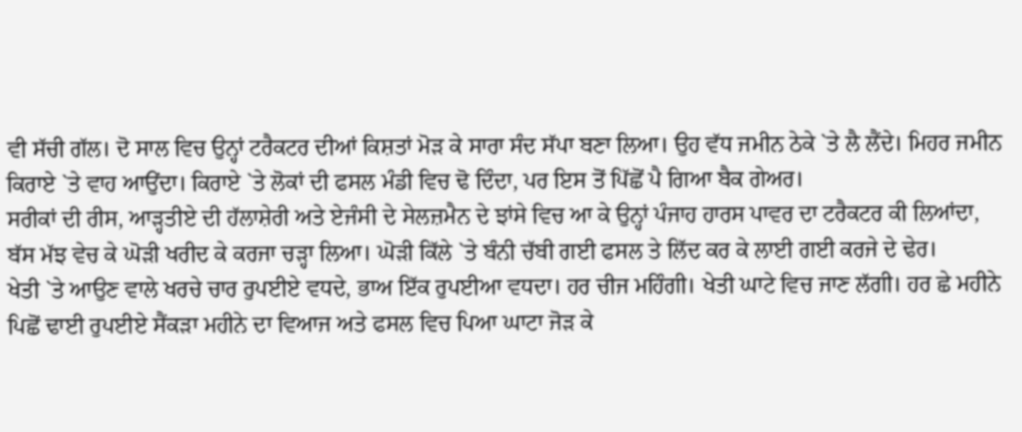ਵੀ ਸੱਚੀ ਗੱਲ। ਦੋ ਸਾਲ ਵਿਚ ਉਨ੍ਹਾਂ ਟਰੈਕਟਰ ਦੀਆਂ ਕਿਸ਼ਤਾਂ ਮੋੜ ਕੇ ਸਾਰਾ ਸੰਦ ਸੱਪਾ ਬਣਾ ਲਿਆ। ਉਹ ਵੱਧ ਜਮੀਨ ਠੇਕੇ `ਤੇ ਲੈ ਲੈਂਦੇ। ਮਿਹਰ ਜਮੀਨ ਕਿਰਾਏ `ਤੇ ਵਾਹ ਆਉਂਦਾ। ਕਿਰਾਏ `ਤੇ ਲੋਕਾਂ ਦੀ ਫਸਲ ਮੰਡੀ ਵਿਚ ਢੋ ਦਿੰਦਾ, ਪਰ ਇਸ ਤੋਂ ਪਿੱਛੋਂ ਪੈ ਗਿਆ ਬੈਕ ਗੇਅਰ।
ਸਰੀਕਾਂ ਦੀ ਰੀਸ, ਆੜ੍ਹਤੀਏ ਦੀ ਹੱਲਾਸ਼ੇਰੀ ਅਤੇ ਏਜੰਸੀ ਦੇ ਸੇਲਜ਼ਮੈਨ ਦੇ ਝਾਂਸੇ ਵਿਚ ਆ ਕੇ ਉਨ੍ਹਾਂ ਪੰਜਾਹ ਹਾਰਸ ਪਾਵਰ ਦਾ ਟਰੈਕਟਰ ਕੀ ਲਿਆਂਦਾ, ਬੱਸ ਮੱਝ ਵੇਚ ਕੇ ਘੋੜੀ ਖਰੀਦ ਕੇ ਕਰਜਾ ਚੜ੍ਹਾ ਲਿਆ। ਘੋੜੀ ਕਿੱਲੇ `ਤੇ ਬੰਨੀ ਚੱਬੀ ਗਈ ਫਸਲ ਤੇ ਲਿੱਦ ਕਰ ਕੇ ਲਾਈ ਗਈ ਕਰਜੇ ਦੇ ਢੇਰ।
ਖੇਤੀ `ਤੇ ਆਉਣ ਵਾਲੇ ਖਰਚੇ ਚਾਰ ਰੁਪਈਏ ਵਧਦੇ, ਭਾਅ ਇੱਕ ਰੁਪਈਆ ਵਧਦਾ। ਹਰ ਚੀਜ ਮਹਿੰਗੀ। ਖੇਤੀ ਘਾਟੇ ਵਿਚ ਜਾਣ ਲੱਗੀ। ਹਰ ਛੇ ਮਹੀਨੇ ਪਿਛੋਂ ਢਾਈ ਰੁਪਈਏ ਸੈਂਕੜਾ ਮਹੀਨੇ ਦਾ ਵਿਆਜ ਅਤੇ ਫਸਲ ਵਿਚ ਪਿਆ ਘਾਟਾ ਜੋੜ ਕੇ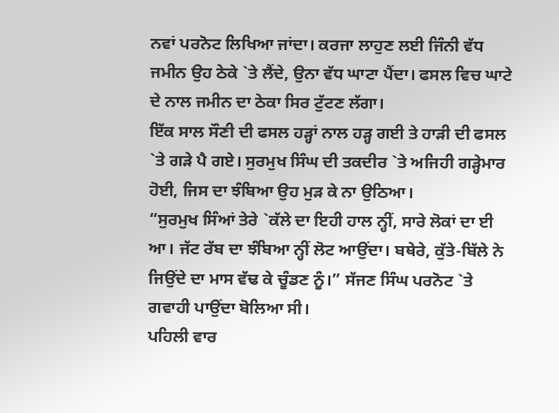ਨਵਾਂ ਪਰਨੋਟ ਲਿਖਿਆ ਜਾਂਦਾ। ਕਰਜਾ ਲਾਹੁਣ ਲਈ ਜਿੰਨੀ ਵੱਧ ਜਮੀਨ ਉਹ ਠੇਕੇ `ਤੇ ਲੈਂਦੇ, ਉਨਾ ਵੱਧ ਘਾਟਾ ਪੈਂਦਾ। ਫਸਲ ਵਿਚ ਘਾਟੇ ਦੇ ਨਾਲ ਜਮੀਨ ਦਾ ਠੇਕਾ ਸਿਰ ਟੁੱਟਣ ਲੱਗਾ।
ਇੱਕ ਸਾਲ ਸੌਣੀ ਦੀ ਫਸਲ ਹੜ੍ਹਾਂ ਨਾਲ ਹੜ੍ਹ ਗਈ ਤੇ ਹਾੜੀ ਦੀ ਫਸਲ `ਤੇ ਗੜੇ ਪੈ ਗਏ। ਸੁਰਮੁਖ ਸਿੰਘ ਦੀ ਤਕਦੀਰ `ਤੇ ਅਜਿਹੀ ਗੜ੍ਹੇਮਾਰ ਹੋਈ, ਜਿਸ ਦਾ ਝੰਬਿਆ ਉਹ ਮੁੜ ਕੇ ਨਾ ਉਠਿਆ।
“ਸੁਰਮੁਖ ਸਿੰਆਂ ਤੇਰੇ `ਕੱਲੇ ਦਾ ਇਹੀ ਹਾਲ ਨ੍ਹੀਂ, ਸਾਰੇ ਲੋਕਾਂ ਦਾ ਈ ਆ। ਜੱਟ ਰੱਬ ਦਾ ਝੰਬਿਆ ਨ੍ਹੀਂ ਲੋਟ ਆਉਂਦਾ। ਬਥੇਰੇ, ਕੁੱਤੇ-ਬਿੱਲੇ ਨੇ ਜਿਉਂਦੇ ਦਾ ਮਾਸ ਵੱਢ ਕੇ ਚੂੰਡਣ ਨੂੰ।” ਸੱਜਣ ਸਿੰਘ ਪਰਨੋਟ `ਤੇ ਗਵਾਹੀ ਪਾਉਂਦਾ ਬੋਲਿਆ ਸੀ।
ਪਹਿਲੀ ਵਾਰ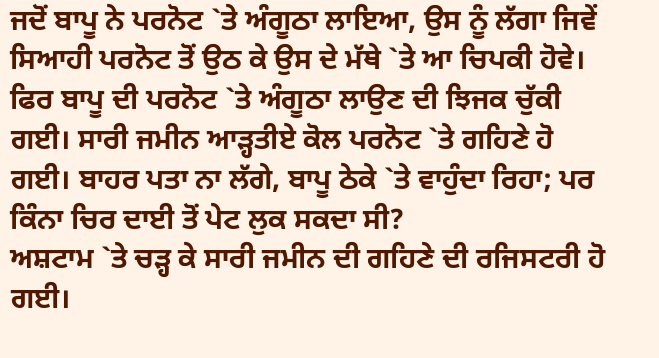ਜਦੋਂ ਬਾਪੂ ਨੇ ਪਰਨੋਟ `ਤੇ ਅੰਗੂਠਾ ਲਾਇਆ, ਉਸ ਨੂੰ ਲੱਗਾ ਜਿਵੇਂ ਸਿਆਹੀ ਪਰਨੋਟ ਤੋਂ ਉਠ ਕੇ ਉਸ ਦੇ ਮੱਥੇ `ਤੇ ਆ ਚਿਪਕੀ ਹੋਵੇ। ਫਿਰ ਬਾਪੂ ਦੀ ਪਰਨੋਟ `ਤੇ ਅੰਗੂਠਾ ਲਾਉਣ ਦੀ ਝਿਜਕ ਚੁੱਕੀ ਗਈ। ਸਾਰੀ ਜਮੀਨ ਆੜ੍ਹਤੀਏ ਕੋਲ ਪਰਨੋਟ `ਤੇ ਗਹਿਣੇ ਹੋ ਗਈ। ਬਾਹਰ ਪਤਾ ਨਾ ਲੱਗੇ, ਬਾਪੂ ਠੇਕੇ `ਤੇ ਵਾਹੁੰਦਾ ਰਿਹਾ; ਪਰ ਕਿੰਨਾ ਚਿਰ ਦਾਈ ਤੋਂ ਪੇਟ ਲੁਕ ਸਕਦਾ ਸੀ?
ਅਸ਼ਟਾਮ `ਤੇ ਚੜ੍ਹ ਕੇ ਸਾਰੀ ਜਮੀਨ ਦੀ ਗਹਿਣੇ ਦੀ ਰਜਿਸਟਰੀ ਹੋ ਗਈ।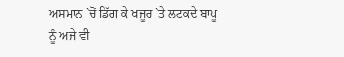ਅਸਮਾਨ `ਚੋਂ ਡਿੱਗ ਕੇ ਖਜੂਰ `ਤੇ ਲਟਕਦੇ ਬਾਪੂ ਨੂੰ ਅਜੇ ਵੀ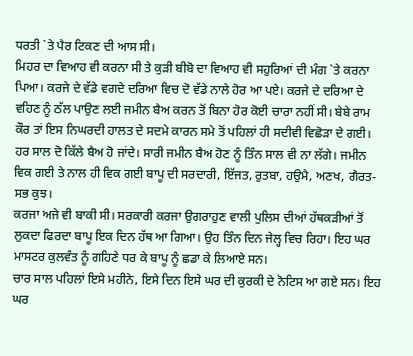ਧਰਤੀ `ਤੇ ਪੈਰ ਟਿਕਣ ਦੀ ਆਸ ਸੀ।
ਮਿਹਰ ਦਾ ਵਿਆਹ ਵੀ ਕਰਨਾ ਸੀ ਤੇ ਕੁੜੀ ਬੀਬੋ ਦਾ ਵਿਆਹ ਵੀ ਸਹੁਰਿਆਂ ਦੀ ਮੰਗ `ਤੇ ਕਰਨਾ ਪਿਆ। ਕਰਜੇ ਦੇ ਵੱਡੇ ਵਗਦੇ ਦਰਿਆ ਵਿਚ ਦੋ ਵੱਡੇ ਨਾਲੇ ਹੋਰ ਆ ਪਏ। ਕਰਜੇ ਦੇ ਦਰਿਆ ਦੇ ਵਹਿਣ ਨੂੰ ਠੱਲ ਪਾਉਣ ਲਈ ਜਮੀਨ ਬੈਅ ਕਰਨ ਤੋਂ ਬਿਨਾ ਹੋਰ ਕੋਈ ਚਾਰਾ ਨਹੀਂ ਸੀ। ਬੇਬੇ ਰਾਮ ਕੌਰ ਤਾਂ ਇਸ ਨਿਘਰਦੀ ਹਾਲਤ ਦੇ ਸਦਮੇ ਕਾਰਨ ਸਮੇ ਤੋਂ ਪਹਿਲਾਂ ਹੀ ਸਦੀਵੀ ਵਿਛੋੜਾ ਦੇ ਗਈ।
ਹਰ ਸਾਲ ਦੋ ਕਿੱਲੇ ਬੈਅ ਹੋ ਜਾਂਦੇ। ਸਾਰੀ ਜਮੀਨ ਬੈਅ ਹੋਣ ਨੂੰ ਤਿੰਨ ਸਾਲ ਵੀ ਨਾ ਲੱਗੇ। ਜਮੀਨ ਵਿਕ ਗਈ ਤੇ ਨਾਲ ਹੀ ਵਿਕ ਗਈ ਬਾਪੂ ਦੀ ਸਰਦਾਰੀ, ਇੱਜਤ, ਰੁਤਬਾ, ਹਉਮੈ, ਅਣਖ, ਗੈਰਤ-ਸਭ ਕੁਝ।
ਕਰਜਾ ਅਜੇ ਵੀ ਬਾਕੀ ਸੀ। ਸਰਕਾਰੀ ਕਰਜਾ ਉਗਰਾਹੁਣ ਵਾਲੀ ਪੁਲਿਸ ਦੀਆਂ ਹੱਥਕੜੀਆਂ ਤੋਂ ਲੁਕਦਾ ਫਿਰਦਾ ਬਾਪੂ ਇਕ ਦਿਨ ਹੱਥ ਆ ਗਿਆ। ਉਹ ਤਿੰਨ ਦਿਨ ਜੇਲ੍ਹ ਵਿਚ ਰਿਹਾ। ਇਹ ਘਰ ਮਾਸਟਰ ਕੁਲਵੰਤ ਨੂੰ ਗਹਿਣੇ ਧਰ ਕੇ ਬਾਪੂ ਨੂੰ ਛਡਾ ਕੇ ਲਿਆਏ ਸਨ।
ਚਾਰ ਸਾਲ ਪਹਿਲਾਂ ਇਸੇ ਮਹੀਨੇ, ਇਸੇ ਦਿਨ ਇਸੇ ਘਰ ਦੀ ਕੁਰਕੀ ਦੇ ਨੋਟਿਸ ਆ ਗਏ ਸਨ। ਇਹ ਘਰ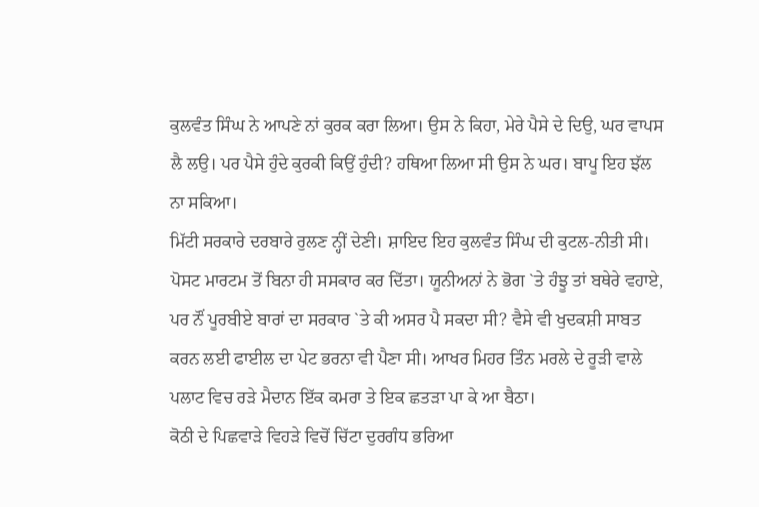ਕੁਲਵੰਤ ਸਿੰਘ ਨੇ ਆਪਣੇ ਨਾਂ ਕੁਰਕ ਕਰਾ ਲਿਆ। ਉਸ ਨੇ ਕਿਹਾ, ਮੇਰੇ ਪੈਸੇ ਦੇ ਦਿਉ, ਘਰ ਵਾਪਸ ਲੈ ਲਉ। ਪਰ ਪੈਸੇ ਹੁੰਦੇ ਕੁਰਕੀ ਕਿਉਂ ਹੁੰਦੀ? ਹਥਿਆ ਲਿਆ ਸੀ ਉਸ ਨੇ ਘਰ। ਬਾਪੂ ਇਹ ਝੱਲ ਨਾ ਸਕਿਆ।
ਮਿੱਟੀ ਸਰਕਾਰੇ ਦਰਬਾਰੇ ਰੁਲਣ ਨ੍ਹੀਂ ਦੇਣੀ। ਸ਼ਾਇਦ ਇਹ ਕੁਲਵੰਤ ਸਿੰਘ ਦੀ ਕੁਟਲ-ਨੀਤੀ ਸੀ। ਪੋਸਟ ਮਾਰਟਮ ਤੋਂ ਬਿਨਾ ਹੀ ਸਸਕਾਰ ਕਰ ਦਿੱਤਾ। ਯੂਨੀਅਨਾਂ ਨੇ ਭੋਗ `ਤੇ ਹੰਝੂ ਤਾਂ ਬਥੇਰੇ ਵਹਾਏ, ਪਰ ਨੌਂ ਪੂਰਬੀਏ ਬਾਰਾਂ ਦਾ ਸਰਕਾਰ `ਤੇ ਕੀ ਅਸਰ ਪੈ ਸਕਦਾ ਸੀ? ਵੈਸੇ ਵੀ ਖੁਦਕਸ਼ੀ ਸਾਬਤ ਕਰਨ ਲਈ ਫਾਈਲ ਦਾ ਪੇਟ ਭਰਨਾ ਵੀ ਪੈਣਾ ਸੀ। ਆਖਰ ਮਿਹਰ ਤਿੰਨ ਮਰਲੇ ਦੇ ਰੂੜੀ ਵਾਲੇ ਪਲਾਟ ਵਿਚ ਰੜੇ ਮੈਦਾਨ ਇੱਕ ਕਮਰਾ ਤੇ ਇਕ ਛਤੜਾ ਪਾ ਕੇ ਆ ਬੈਠਾ।
ਕੋਠੀ ਦੇ ਪਿਛਵਾੜੇ ਵਿਹੜੇ ਵਿਚੋਂ ਚਿੱਟਾ ਦੁਰਗੰਧ ਭਰਿਆ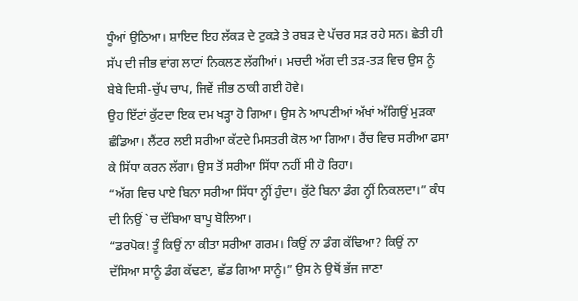ਧੂੰਆਂ ਉਠਿਆ। ਸ਼ਾਇਦ ਇਹ ਲੱਕੜ ਦੇ ਟੁਕੜੇ ਤੇ ਰਬੜ ਦੇ ਪੱਚਰ ਸੜ ਰਹੇ ਸਨ। ਛੇਤੀ ਹੀ ਸੱਪ ਦੀ ਜੀਭ ਵਾਂਗ ਲਾਟਾਂ ਨਿਕਲਣ ਲੱਗੀਆਂ। ਮਚਦੀ ਅੱਗ ਦੀ ਤੜ-ਤੜ ਵਿਚ ਉਸ ਨੂੰ ਬੇਬੇ ਦਿਸੀ-ਚੁੱਪ ਚਾਪ, ਜਿਵੇਂ ਜੀਭ ਠਾਕੀ ਗਈ ਹੋਵੇ।
ਉਹ ਇੱਟਾਂ ਕੁੱਟਦਾ ਇਕ ਦਮ ਖੜ੍ਹਾ ਹੋ ਗਿਆ। ਉਸ ਨੇ ਆਪਣੀਆਂ ਅੱਖਾਂ ਅੱਗਿਉਂ ਮੁੜਕਾ ਛੰਡਿਆ। ਲੈਂਟਰ ਲਈ ਸਰੀਆ ਕੱਟਦੇ ਮਿਸਤਰੀ ਕੋਲ ਆ ਗਿਆ। ਰੈਂਚ ਵਿਚ ਸਰੀਆ ਫਸਾ ਕੇ ਸਿੱਧਾ ਕਰਨ ਲੱਗਾ। ਉਸ ਤੋਂ ਸਰੀਆ ਸਿੱਧਾ ਨਹੀਂ ਸੀ ਹੋ ਰਿਹਾ।
“ਅੱਗ ਵਿਚ ਪਾਏ ਬਿਨਾ ਸਰੀਆ ਸਿੱਧਾ ਨ੍ਹੀਂ ਹੁੰਦਾ। ਕੁੱਟੇ ਬਿਨਾ ਡੰਗ ਨ੍ਹੀਂ ਨਿਕਲਦਾ।” ਕੰਧ ਦੀ ਨਿਉਂ `ਚ ਦੱਬਿਆ ਬਾਪੂ ਬੋਲਿਆ।
“ਡਰਪੋਕ! ਤੂੰ ਕਿਉਂ ਨਾ ਕੀਤਾ ਸਰੀਆ ਗਰਮ। ਕਿਉਂ ਨਾ ਡੰਗ ਕੱਢਿਆ? ਕਿਉਂ ਨਾ ਦੱਸਿਆ ਸਾਨੂੰ ਡੰਗ ਕੱਢਣਾ, ਛੱਡ ਗਿਆ ਸਾਨੂੰ।” ਉਸ ਨੇ ਉਥੋਂ ਭੱਜ ਜਾਣਾ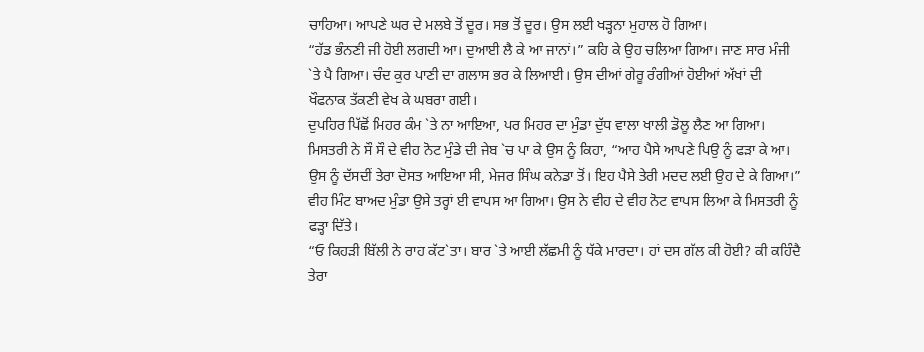ਚਾਹਿਆ। ਆਪਣੇ ਘਰ ਦੇ ਮਲਬੇ ਤੋਂ ਦੂਰ। ਸਭ ਤੋਂ ਦੂਰ। ਉਸ ਲਈ ਖੜ੍ਹਨਾ ਮੁਹਾਲ ਹੋ ਗਿਆ।
“ਹੱਡ ਭੰਨਣੀ ਜੀ ਹੋਈ ਲਗਦੀ ਆ। ਦੁਆਈ ਲੈ ਕੇ ਆ ਜਾਨਾਂ।” ਕਹਿ ਕੇ ਉਹ ਚਲਿਆ ਗਿਆ। ਜਾਣ ਸਾਰ ਮੰਜੀ `ਤੇ ਪੈ ਗਿਆ। ਚੰਦ ਕੁਰ ਪਾਣੀ ਦਾ ਗਲਾਸ ਭਰ ਕੇ ਲਿਆਈ। ਉਸ ਦੀਆਂ ਗੇਰੂ ਰੰਗੀਆਂ ਹੋਈਆਂ ਅੱਖਾਂ ਦੀ ਖੌਫਨਾਕ ਤੱਕਣੀ ਵੇਖ ਕੇ ਘਬਰਾ ਗਈ।
ਦੁਪਹਿਰ ਪਿੱਛੋਂ ਮਿਹਰ ਕੰਮ `ਤੇ ਨਾ ਆਇਆ, ਪਰ ਮਿਹਰ ਦਾ ਮੁੰਡਾ ਦੁੱਧ ਵਾਲਾ ਖਾਲੀ ਡੋਲੂ ਲੈਣ ਆ ਗਿਆ।
ਮਿਸਤਰੀ ਨੇ ਸੌ ਸੌ ਦੇ ਵੀਹ ਨੋਟ ਮੁੰਡੇ ਦੀ ਜੇਬ `ਚ ਪਾ ਕੇ ਉਸ ਨੂੰ ਕਿਹਾ, “ਆਹ ਪੈਸੇ ਆਪਣੇ ਪਿਉ ਨੂੰ ਫੜਾ ਕੇ ਆ। ਉਸ ਨੂੰ ਦੱਸਦੀਂ ਤੇਰਾ ਦੋਸਤ ਆਇਆ ਸੀ, ਮੇਜਰ ਸਿੰਘ ਕਨੇਡਾ ਤੋਂ। ਇਹ ਪੈਸੇ ਤੇਰੀ ਮਦਦ ਲਈ ਉਹ ਦੇ ਕੇ ਗਿਆ।”
ਵੀਹ ਮਿੰਟ ਬਾਅਦ ਮੁੰਡਾ ਉਸੇ ਤਰ੍ਹਾਂ ਈ ਵਾਪਸ ਆ ਗਿਆ। ਉਸ ਨੇ ਵੀਹ ਦੇ ਵੀਹ ਨੋਟ ਵਾਪਸ ਲਿਆ ਕੇ ਮਿਸਤਰੀ ਨੂੰ ਫੜ੍ਹਾ ਦਿੱਤੇ।
“ਓ ਕਿਹੜੀ ਬਿੱਲੀ ਨੇ ਰਾਹ ਕੱਟ`ਤਾ। ਬਾਰ `ਤੇ ਆਈ ਲੱਛਮੀ ਨੂੰ ਧੱਕੇ ਮਾਰਦਾ। ਹਾਂ ਦਸ ਗੱਲ ਕੀ ਹੋਈ? ਕੀ ਕਹਿੰਦੈ ਤੇਰਾ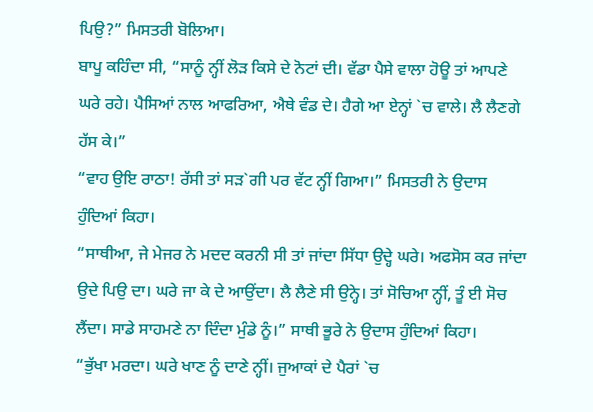ਪਿਉ?” ਮਿਸਤਰੀ ਬੋਲਿਆ।
ਬਾਪੂ ਕਹਿੰਦਾ ਸੀ, “ਸਾਨੂੰ ਨ੍ਹੀਂ ਲੋੜ ਕਿਸੇ ਦੇ ਨੋਟਾਂ ਦੀ। ਵੱਡਾ ਪੈਸੇ ਵਾਲਾ ਹੋਊ ਤਾਂ ਆਪਣੇ ਘਰੇ ਰਹੇ। ਪੈਸਿਆਂ ਨਾਲ ਆਫਰਿਆ, ਐਥੇ ਵੰਡ ਦੇ। ਹੈਗੇ ਆ ਏਨ੍ਹਾਂ `ਚ ਵਾਲੇ। ਲੈ ਲੈਣਗੇ ਹੱਸ ਕੇ।”
“ਵਾਹ ਉਇ ਰਾਠਾ! ਰੱਸੀ ਤਾਂ ਸੜ`ਗੀ ਪਰ ਵੱਟ ਨ੍ਹੀਂ ਗਿਆ।” ਮਿਸਤਰੀ ਨੇ ਉਦਾਸ ਹੁੰਦਿਆਂ ਕਿਹਾ।
“ਸਾਥੀਆ, ਜੇ ਮੇਜਰ ਨੇ ਮਦਦ ਕਰਨੀ ਸੀ ਤਾਂ ਜਾਂਦਾ ਸਿੱਧਾ ਉਦ੍ਹੇ ਘਰੇ। ਅਫਸੋਸ ਕਰ ਜਾਂਦਾ ਉਦੇ ਪਿਉ ਦਾ। ਘਰੇ ਜਾ ਕੇ ਦੇ ਆਉਂਦਾ। ਲੈ ਲੈਣੇ ਸੀ ਉਨ੍ਹੇ। ਤਾਂ ਸੋਚਿਆ ਨ੍ਹੀਂ, ਤੂੰ ਈ ਸੋਚ ਲੈਂਦਾ। ਸਾਡੇ ਸਾਹਮਣੇ ਨਾ ਦਿੰਦਾ ਮੁੰਡੇ ਨੂੰ।” ਸਾਥੀ ਭੂਰੇ ਨੇ ਉਦਾਸ ਹੁੰਦਿਆਂ ਕਿਹਾ।
“ਭੁੱਖਾ ਮਰਦਾ। ਘਰੇ ਖਾਣ ਨੂੰ ਦਾਣੇ ਨ੍ਹੀਂ। ਜੁਆਕਾਂ ਦੇ ਪੈਰਾਂ `ਚ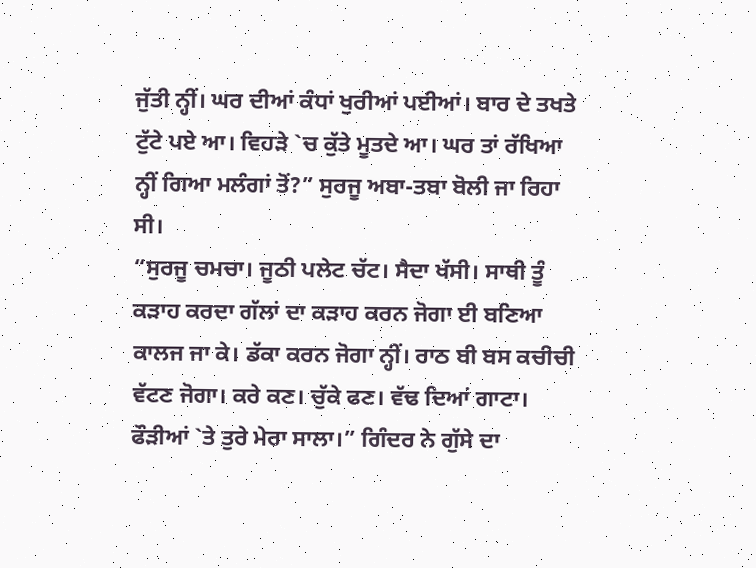ਜੁੱਤੀ ਨ੍ਹੀਂ। ਘਰ ਦੀਆਂ ਕੰਧਾਂ ਖੁਰੀਆਂ ਪਈਆਂ। ਬਾਰ ਦੇ ਤਖਤੇ ਟੁੱਟੇ ਪਏ ਆ। ਵਿਹੜੇ `ਚ ਕੁੱਤੇ ਮੂਤਦੇ ਆ। ਘਰ ਤਾਂ ਰੱਖਿਆ ਨ੍ਹੀਂ ਗਿਆ ਮਲੰਗਾਂ ਤੋਂ?” ਸੁਰਜੂ ਅਬਾ-ਤਬਾ ਬੋਲੀ ਜਾ ਰਿਹਾ ਸੀ।
“ਸੁਰਜੂ ਚਮਚਾ। ਜੂਠੀ ਪਲੇਟ ਚੱਟ। ਸੈਦਾ ਖੱਸੀ। ਸਾਥੀ ਤੂੰ ਕੜਾਹ ਕਰਦਾ ਗੱਲਾਂ ਦਾ ਕੜਾਹ ਕਰਨ ਜੋਗਾ ਈ ਬਣਿਆ ਕਾਲਜ ਜਾ ਕੇ। ਡੱਕਾ ਕਰਨ ਜੋਗਾ ਨ੍ਹੀਂ। ਰਾਠ ਬੀ ਬਸ ਕਚੀਚੀ ਵੱਟਣ ਜੋਗਾ। ਕਰੇ ਕਣ। ਚੁੱਕੇ ਫਣ। ਵੱਢ ਦਿਆਂ ਗਾਟਾ। ਫੌੜੀਆਂ `ਤੇ ਤੁਰੇ ਮੇਰਾ ਸਾਲਾ।” ਗਿੰਦਰ ਨੇ ਗੁੱਸੇ ਦਾ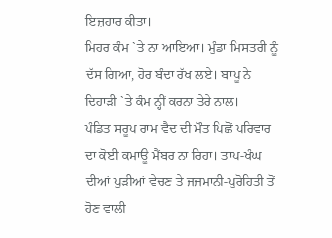ਇਜ਼ਹਾਰ ਕੀਤਾ।
ਮਿਹਰ ਕੰਮ `ਤੇ ਨਾ ਆਇਆ। ਮੁੰਡਾ ਮਿਸਤਰੀ ਨੂੰ ਦੱਸ ਗਿਆ, ਹੋਰ ਬੰਦਾ ਰੱਖ ਲਏ। ਬਾਪੂ ਨੇ ਦਿਹਾੜੀ `ਤੇ ਕੰਮ ਨ੍ਹੀਂ ਕਰਨਾ ਤੇਰੇ ਨਾਲ।
ਪੰਡਿਤ ਸਰੂਪ ਰਾਮ ਵੈਦ ਦੀ ਮੌਤ ਪਿਛੋਂ ਪਰਿਵਾਰ ਦਾ ਕੋਈ ਕਮਾਊ ਮੈਂਬਰ ਨਾ ਰਿਹਾ। ਤਾਪ-ਖੰਘ ਦੀਆਂ ਪੁੜੀਆਂ ਵੇਚਣ ਤੇ ਜਜਮਾਨੀ-ਪੁਰੋਹਿਤੀ ਤੋਂ ਹੋਣ ਵਾਲੀ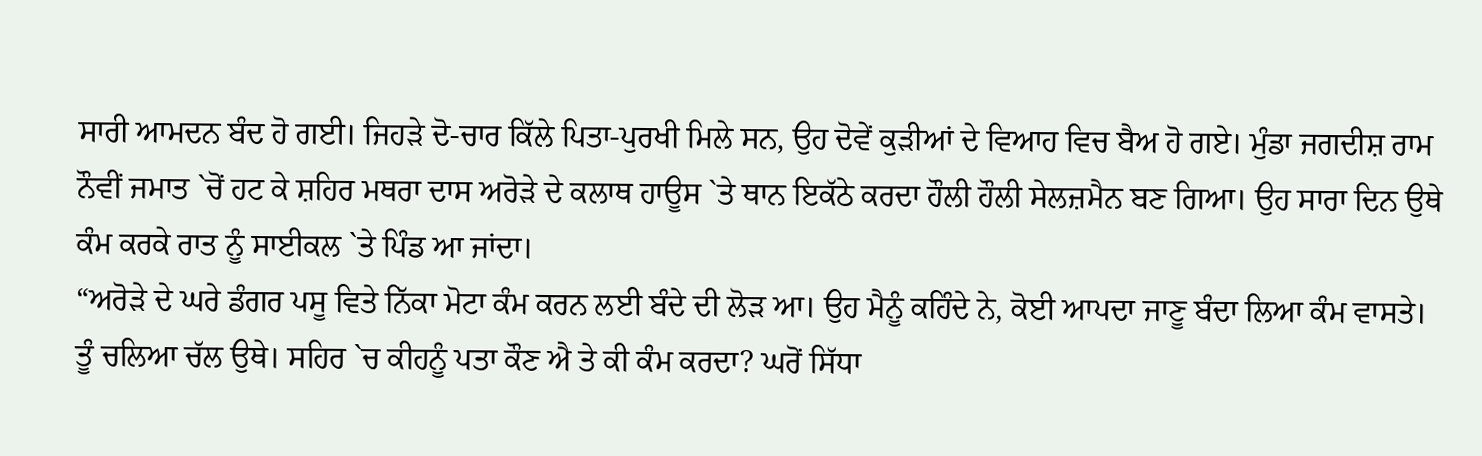ਸਾਰੀ ਆਮਦਨ ਬੰਦ ਹੋ ਗਈ। ਜਿਹੜੇ ਦੋ-ਚਾਰ ਕਿੱਲੇ ਪਿਤਾ-ਪੁਰਖੀ ਮਿਲੇ ਸਨ, ਉਹ ਦੋਵੇਂ ਕੁੜੀਆਂ ਦੇ ਵਿਆਹ ਵਿਚ ਬੈਅ ਹੋ ਗਏ। ਮੁੰਡਾ ਜਗਦੀਸ਼ ਰਾਮ ਨੌਵੀਂ ਜਮਾਤ `ਚੋਂ ਹਟ ਕੇ ਸ਼ਹਿਰ ਮਥਰਾ ਦਾਸ ਅਰੋੜੇ ਦੇ ਕਲਾਥ ਹਾਊਸ `ਤੇ ਥਾਨ ਇਕੱਠੇ ਕਰਦਾ ਹੌਲੀ ਹੌਲੀ ਸੇਲਜ਼ਮੈਨ ਬਣ ਗਿਆ। ਉਹ ਸਾਰਾ ਦਿਨ ਉਥੇ ਕੰਮ ਕਰਕੇ ਰਾਤ ਨੂੰ ਸਾਈਕਲ `ਤੇ ਪਿੰਡ ਆ ਜਾਂਦਾ।
“ਅਰੋੜੇ ਦੇ ਘਰੇ ਡੰਗਰ ਪਸੂ ਵਿਤੇ ਨਿੱਕਾ ਮੋਟਾ ਕੰਮ ਕਰਨ ਲਈ ਬੰਦੇ ਦੀ ਲੋੜ ਆ। ਉਹ ਮੈਨੂੰ ਕਹਿੰਦੇ ਨੇ, ਕੋਈ ਆਪਦਾ ਜਾਣੂ ਬੰਦਾ ਲਿਆ ਕੰਮ ਵਾਸਤੇ। ਤੂੰ ਚਲਿਆ ਚੱਲ ਉਥੇ। ਸਹਿਰ `ਚ ਕੀਹਨੂੰ ਪਤਾ ਕੌਣ ਐ ਤੇ ਕੀ ਕੰਮ ਕਰਦਾ? ਘਰੋਂ ਸਿੱਧਾ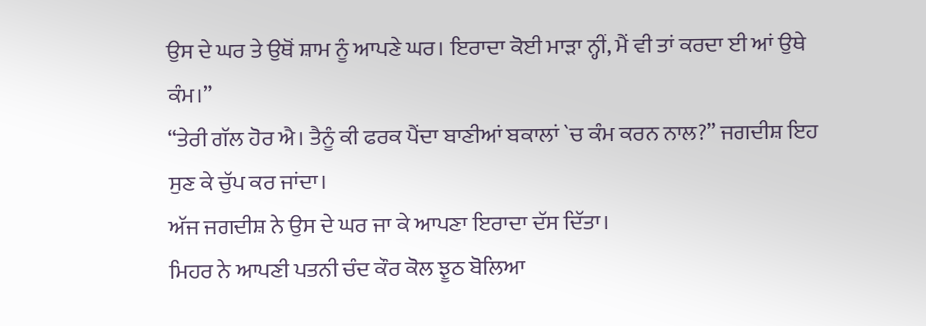ਉਸ ਦੇ ਘਰ ਤੇ ਉਥੋਂ ਸ਼ਾਮ ਨੂੰ ਆਪਣੇ ਘਰ। ਇਰਾਦਾ ਕੋਈ ਮਾੜਾ ਨ੍ਹੀਂ, ਮੈਂ ਵੀ ਤਾਂ ਕਰਦਾ ਈ ਆਂ ਉਥੇ ਕੰਮ।”
“ਤੇਰੀ ਗੱਲ ਹੋਰ ਐ। ਤੈਨੂੰ ਕੀ ਫਰਕ ਪੈਂਦਾ ਬਾਣੀਆਂ ਬਕਾਲਾਂ `ਚ ਕੰਮ ਕਰਨ ਨਾਲ?” ਜਗਦੀਸ਼ ਇਹ ਸੁਣ ਕੇ ਚੁੱਪ ਕਰ ਜਾਂਦਾ।
ਅੱਜ ਜਗਦੀਸ਼ ਨੇ ਉਸ ਦੇ ਘਰ ਜਾ ਕੇ ਆਪਣਾ ਇਰਾਦਾ ਦੱਸ ਦਿੱਤਾ।
ਮਿਹਰ ਨੇ ਆਪਣੀ ਪਤਨੀ ਚੰਦ ਕੌਰ ਕੋਲ ਝੂਠ ਬੋਲਿਆ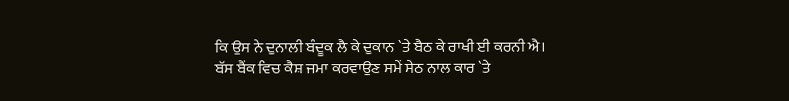ਕਿ ਉਸ ਨੇ ਦੁਨਾਲੀ ਬੰਦੂਕ ਲੈ ਕੇ ਦੁਕਾਨ `ਤੇ ਬੈਠ ਕੇ ਰਾਖੀ ਈ ਕਰਨੀ ਐ। ਬੱਸ ਬੈਂਕ ਵਿਚ ਕੈਸ਼ ਜਮਾ ਕਰਵਾਉਣ ਸਮੇਂ ਸੇਠ ਨਾਲ ਕਾਰ `ਤੇ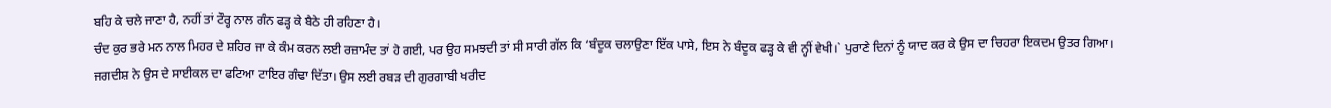ਬਹਿ ਕੇ ਚਲੇ ਜਾਣਾ ਹੈ, ਨਹੀਂ ਤਾਂ ਟੌਰ੍ਹ ਨਾਲ ਗੰਨ ਫੜ੍ਹ ਕੇ ਬੈਠੇ ਹੀ ਰਹਿਣਾ ਹੈ।
ਚੰਦ ਕੁਰ ਭਰੇ ਮਨ ਨਾਲ ਮਿਹਰ ਦੇ ਸ਼ਹਿਰ ਜਾ ਕੇ ਕੰਮ ਕਰਨ ਲਈ ਰਜ਼ਾਮੰਦ ਤਾਂ ਹੋ ਗਈ, ਪਰ ਉਹ ਸਮਝਦੀ ਤਾਂ ਸੀ ਸਾਰੀ ਗੱਲ ਕਿ ‘ਬੰਦੂਕ ਚਲਾਉਣਾ ਇੱਕ ਪਾਸੇ, ਇਸ ਨੇ ਬੰਦੂਕ ਫੜ੍ਹ ਕੇ ਵੀ ਨ੍ਹੀਂ ਵੇਖੀ।` ਪੁਰਾਣੇ ਦਿਨਾਂ ਨੂੰ ਯਾਦ ਕਰ ਕੇ ਉਸ ਦਾ ਚਿਹਰਾ ਇਕਦਮ ਉਤਰ ਗਿਆ।
ਜਗਦੀਸ਼ ਨੇ ਉਸ ਦੇ ਸਾਈਕਲ ਦਾ ਫਟਿਆ ਟਾਇਰ ਗੰਢਾ ਦਿੱਤਾ। ਉਸ ਲਈ ਰਬੜ ਦੀ ਗੁਰਗਾਬੀ ਖਰੀਦ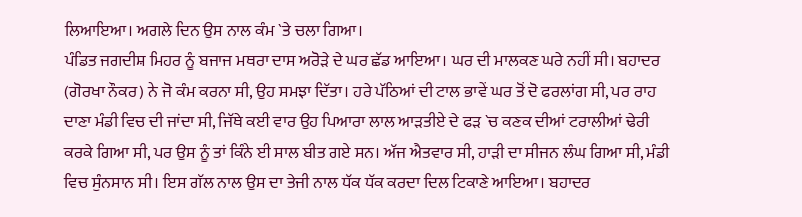ਲਿਆਇਆ। ਅਗਲੇ ਦਿਨ ਉਸ ਨਾਲ ਕੰਮ `ਤੇ ਚਲਾ ਗਿਆ।
ਪੰਡਿਤ ਜਗਦੀਸ਼ ਮਿਹਰ ਨੂੰ ਬਜਾਜ ਮਥਰਾ ਦਾਸ ਅਰੋੜੇ ਦੇ ਘਰ ਛੱਡ ਆਇਆ। ਘਰ ਦੀ ਮਾਲਕਣ ਘਰੇ ਨਹੀਂ ਸੀ। ਬਹਾਦਰ (ਗੋਰਖਾ ਨੌਕਰ) ਨੇ ਜੋ ਕੰਮ ਕਰਨਾ ਸੀ, ਉਹ ਸਮਝਾ ਦਿੱਤਾ। ਹਰੇ ਪੱਠਿਆਂ ਦੀ ਟਾਲ ਭਾਵੇਂ ਘਰ ਤੋਂ ਦੋ ਫਰਲਾਂਗ ਸੀ, ਪਰ ਰਾਹ ਦਾਣਾ ਮੰਡੀ ਵਿਚ ਦੀ ਜਾਂਦਾ ਸੀ, ਜਿੱਥੇ ਕਈ ਵਾਰ ਉਹ ਪਿਆਰਾ ਲਾਲ ਆੜਤੀਏ ਦੇ ਫੜ `ਚ ਕਣਕ ਦੀਆਂ ਟਰਾਲੀਆਂ ਢੇਰੀ ਕਰਕੇ ਗਿਆ ਸੀ, ਪਰ ਉਸ ਨੂੰ ਤਾਂ ਕਿੰਨੇ ਈ ਸਾਲ ਬੀਤ ਗਏ ਸਨ। ਅੱਜ ਐਤਵਾਰ ਸੀ, ਹਾੜੀ ਦਾ ਸੀਜਨ ਲੰਘ ਗਿਆ ਸੀ, ਮੰਡੀ ਵਿਚ ਸੁੰਨਸਾਨ ਸੀ। ਇਸ ਗੱਲ ਨਾਲ ਉਸ ਦਾ ਤੇਜੀ ਨਾਲ ਧੱਕ ਧੱਕ ਕਰਦਾ ਦਿਲ ਟਿਕਾਣੇ ਆਇਆ। ਬਹਾਦਰ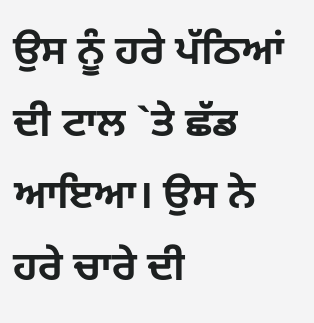ਉਸ ਨੂੰ ਹਰੇ ਪੱਠਿਆਂ ਦੀ ਟਾਲ `ਤੇ ਛੱਡ ਆਇਆ। ਉਸ ਨੇ ਹਰੇ ਚਾਰੇ ਦੀ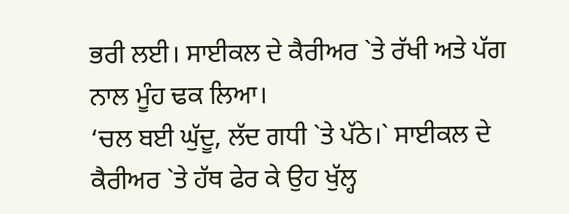ਭਰੀ ਲਈ। ਸਾਈਕਲ ਦੇ ਕੈਰੀਅਰ `ਤੇ ਰੱਖੀ ਅਤੇ ਪੱਗ ਨਾਲ ਮੂੰਹ ਢਕ ਲਿਆ।
‘ਚਲ ਬਈ ਘੁੱਦੂ, ਲੱਦ ਗਧੀ `ਤੇ ਪੱਠੇ।` ਸਾਈਕਲ ਦੇ ਕੈਰੀਅਰ `ਤੇ ਹੱਥ ਫੇਰ ਕੇ ਉਹ ਖੁੱਲ੍ਹ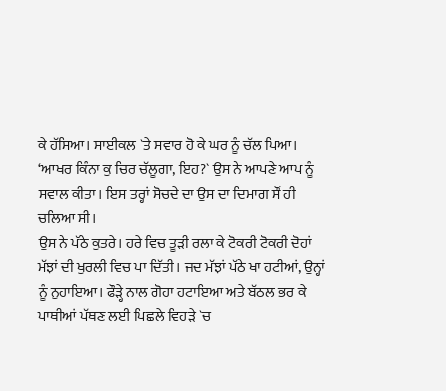ਕੇ ਹੱਸਿਆ। ਸਾਈਕਲ `ਤੇ ਸਵਾਰ ਹੋ ਕੇ ਘਰ ਨੂੰ ਚੱਲ ਪਿਆ। ‘ਆਖਰ ਕਿੰਨਾ ਕੁ ਚਿਰ ਚੱਲੂਗਾ, ਇਹ?` ਉਸ ਨੇ ਆਪਣੇ ਆਪ ਨੂੰ ਸਵਾਲ ਕੀਤਾ। ਇਸ ਤਰ੍ਹਾਂ ਸੋਚਦੇ ਦਾ ਉਸ ਦਾ ਦਿਮਾਗ ਸੌਂ ਹੀ ਚਲਿਆ ਸੀ।
ਉਸ ਨੇ ਪੱਠੇ ਕੁਤਰੇ। ਹਰੇ ਵਿਚ ਤੂੜੀ ਰਲਾ ਕੇ ਟੋਕਰੀ ਟੋਕਰੀ ਦੋਹਾਂ ਮੱਝਾਂ ਦੀ ਖੁਰਲੀ ਵਿਚ ਪਾ ਦਿੱਤੀ। ਜਦ ਮੱਝਾਂ ਪੱਠੇ ਖਾ ਹਟੀਆਂ, ਉਨ੍ਹਾਂ ਨੂੰ ਨੁਹਾਇਆ। ਫੌੜ੍ਹੇ ਨਾਲ ਗੋਹਾ ਹਟਾਇਆ ਅਤੇ ਬੱਠਲ ਭਰ ਕੇ ਪਾਥੀਆਂ ਪੱਥਣ ਲਈ ਪਿਛਲੇ ਵਿਹੜੇ `ਚ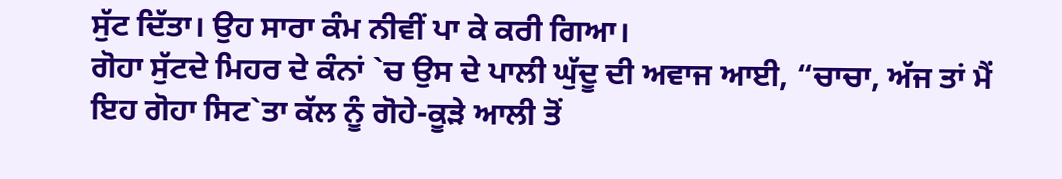ਸੁੱਟ ਦਿੱਤਾ। ਉਹ ਸਾਰਾ ਕੰਮ ਨੀਵੀਂ ਪਾ ਕੇ ਕਰੀ ਗਿਆ।
ਗੋਹਾ ਸੁੱਟਦੇ ਮਿਹਰ ਦੇ ਕੰਨਾਂ `ਚ ਉਸ ਦੇ ਪਾਲੀ ਘੁੱਦੂ ਦੀ ਅਵਾਜ ਆਈ, “ਚਾਚਾ, ਅੱਜ ਤਾਂ ਮੈਂ ਇਹ ਗੋਹਾ ਸਿਟ`ਤਾ ਕੱਲ ਨੂੰ ਗੋਹੇ-ਕੂੜੇ ਆਲੀ ਤੋਂ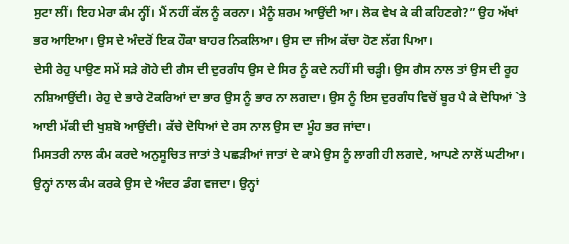ਸੁਟਾ ਲੀਂ। ਇਹ ਮੇਰਾ ਕੰਮ ਨ੍ਹੀਂ। ਮੈਂ ਨਹੀਂ ਕੱਲ ਨੂੰ ਕਰਨਾ। ਮੈਨੂੰ ਸ਼ਰਮ ਆਉਂਦੀ ਆ। ਲੋਕ ਵੇਖ ਕੇ ਕੀ ਕਹਿਣਗੇ?” ਉਹ ਅੱਖਾਂ ਭਰ ਆਇਆ। ਉਸ ਦੇ ਅੰਦਰੋਂ ਇਕ ਹੌਕਾ ਬਾਹਰ ਨਿਕਲਿਆ। ਉਸ ਦਾ ਜੀਅ ਕੱਚਾ ਹੋਣ ਲੱਗ ਪਿਆ।
ਦੇਸੀ ਰੇਹੁ ਪਾਉਣ ਸਮੇਂ ਸੜੇ ਗੋਹੇ ਦੀ ਗੈਸ ਦੀ ਦੁਰਗੰਧ ਉਸ ਦੇ ਸਿਰ ਨੂੰ ਕਦੇ ਨਹੀਂ ਸੀ ਚੜ੍ਹੀ। ਉਸ ਗੈਸ ਨਾਲ ਤਾਂ ਉਸ ਦੀ ਰੂਹ ਨਸ਼ਿਆਉਂਦੀ। ਰੇਹੁ ਦੇ ਭਾਰੇ ਟੋਕਰਿਆਂ ਦਾ ਭਾਰ ਉਸ ਨੂੰ ਭਾਰ ਨਾ ਲਗਦਾ। ਉਸ ਨੂੰ ਇਸ ਦੁਰਗੰਧ ਵਿਚੋਂ ਬੂਰ ਪੈ ਕੇ ਦੋਧਿਆਂ `ਤੇ ਆਈ ਮੱਕੀ ਦੀ ਖੁਸ਼ਬੋ ਆਉਂਦੀ। ਕੱਚੇ ਦੋਧਿਆਂ ਦੇ ਰਸ ਨਾਲ ਉਸ ਦਾ ਮੂੰਹ ਭਰ ਜਾਂਦਾ।
ਮਿਸਤਰੀ ਨਾਲ ਕੰਮ ਕਰਦੇ ਅਨੁਸੂਚਿਤ ਜਾਤਾਂ ਤੇ ਪਛੜੀਆਂ ਜਾਤਾਂ ਦੇ ਕਾਮੇ ਉਸ ਨੂੰ ਲਾਗੀ ਹੀ ਲਗਦੇ, ਆਪਣੇ ਨਾਲੋਂ ਘਟੀਆ। ਉਨ੍ਹਾਂ ਨਾਲ ਕੰਮ ਕਰਕੇ ਉਸ ਦੇ ਅੰਦਰ ਡੰਗ ਵਜਦਾ। ਉਨ੍ਹਾਂ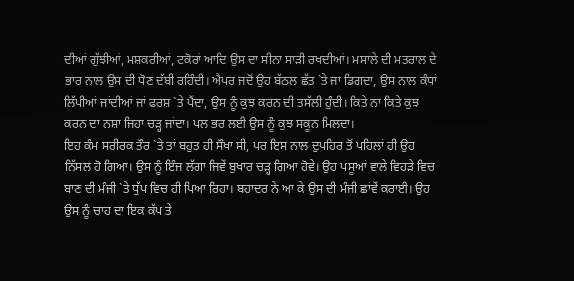ਦੀਆਂ ਗੁੱਝੀਆਂ, ਮਸ਼ਕਰੀਆਂ, ਟਕੋਰਾਂ ਆਦਿ ਉਸ ਦਾ ਸੀਨਾ ਸਾੜੀ ਰਖਦੀਆਂ। ਮਸਾਲੇ ਦੀ ਮਤਰਾਲ ਦੇ ਭਾਰ ਨਾਲ ਉਸ ਦੀ ਧੋਣ ਦੱਬੀ ਰਹਿੰਦੀ। ਐਪਰ ਜਦੋਂ ਉਹ ਬੱਠਲ ਛੱਤ `ਤੇ ਜਾ ਡਿਗਦਾ, ਉਸ ਨਾਲ ਕੰਧਾਂ ਲਿੱਪੀਆਂ ਜਾਂਦੀਆਂ ਜਾਂ ਫਰਸ਼ `ਤੇ ਪੈਂਦਾ, ਉਸ ਨੂੰ ਕੁਝ ਕਰਨ ਦੀ ਤਸੱਲੀ ਹੁੰਦੀ। ਕਿਤੇ ਨਾ ਕਿਤੇ ਕੁਝ ਕਰਨ ਦਾ ਨਸ਼ਾ ਜਿਹਾ ਚੜ੍ਹ ਜਾਂਦਾ। ਪਲ ਭਰ ਲਈ ਉਸ ਨੂੰ ਕੁਝ ਸਕੂਨ ਮਿਲਦਾ।
ਇਹ ਕੰਮ ਸਰੀਰਕ ਤੌਰ `ਤੇ ਤਾਂ ਬਹੁਤ ਹੀ ਸੌਖਾ ਸੀ, ਪਰ ਇਸ ਨਾਲ ਦੁਪਹਿਰ ਤੋਂ ਪਹਿਲਾਂ ਹੀ ਉਹ ਨਿੱਸਲ ਹੋ ਗਿਆ। ਉਸ ਨੂੰ ਇੰਜ ਲੱਗਾ ਜਿਵੇਂ ਬੁਖਾਰ ਚੜ੍ਹ ਗਿਆ ਹੋਵੇ। ਉਹ ਪਸੂਆਂ ਵਾਲੇ ਵਿਹੜੇ ਵਿਚ ਬਾਣ ਦੀ ਮੰਜੀ `ਤੇ ਧੁੱਪ ਵਿਚ ਹੀ ਪਿਆ ਰਿਹਾ। ਬਹਾਦਰ ਨੇ ਆ ਕੇ ਉਸ ਦੀ ਮੰਜੀ ਛਾਂਵੇਂ ਕਰਾਈ। ਉਹ ਉਸ ਨੂੰ ਚਾਹ ਦਾ ਇਕ ਕੱਪ ਤੇ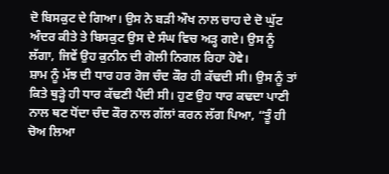ਦੋ ਬਿਸਕੁਟ ਦੇ ਗਿਆ। ਉਸ ਨੇ ਬੜੀ ਔਖ ਨਾਲ ਚਾਹ ਦੇ ਦੋ ਘੁੱਟ ਅੰਦਰ ਕੀਤੇ ਤੇ ਬਿਸਕੁਟ ਉਸ ਦੇ ਸੰਘ ਵਿਚ ਅੜ੍ਹ ਗਏ। ਉਸ ਨੂੰ ਲੱਗਾ, ਜਿਵੇਂ ਉਹ ਕੁਨੀਨ ਦੀ ਗੋਲੀ ਨਿਗਲ ਰਿਹਾ ਹੋਵੇ।
ਸ਼ਾਮ ਨੂੰ ਮੱਝ ਦੀ ਧਾਰ ਹਰ ਰੋਜ ਚੰਦ ਕੌਰ ਹੀ ਕੱਢਦੀ ਸੀ। ਉਸ ਨੂੰ ਤਾਂ ਕਿਤੇ ਥੁੜ੍ਹੇ ਹੀ ਧਾਰ ਕੱਢਣੀ ਪੈਂਦੀ ਸੀ। ਹੁਣ ਉਹ ਧਾਰ ਕਢਦਾ ਪਾਣੀ ਨਾਲ ਥਣ ਧੋਂਦਾ ਚੰਦ ਕੌਰ ਨਾਲ ਗੱਲਾਂ ਕਰਨ ਲੱਗ ਪਿਆ, “ਤੂੰ ਹੀ ਚੋਅ ਲਿਆ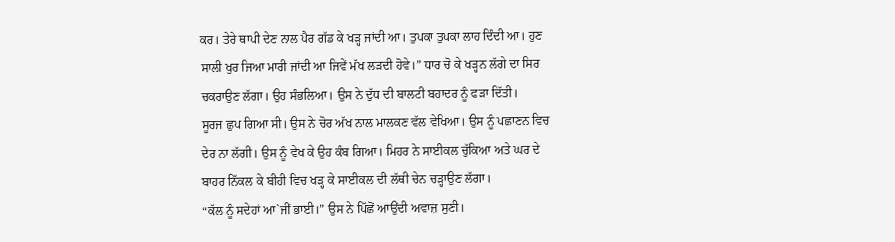ਕਰ। ਤੇਰੇ ਥਾਪੀ ਦੇਣ ਨਾਲ ਪੈਰ ਗੱਡ ਕੇ ਖੜ੍ਹ ਜਾਂਦੀ ਆ। ਤੁਪਕਾ ਤੁਪਕਾ ਲਾਹ ਦਿੰਦੀ ਆ। ਹੁਣ ਸਾਲੀ ਖੁਰ ਜਿਆ ਮਾਰੀ ਜਾਂਦੀ ਆ ਜਿਵੇਂ ਮੱਖ ਲੜਦੀ ਹੋਵੇ।” ਧਾਰ ਚੋ ਕੇ ਖੜ੍ਹਨ ਲੱਗੇ ਦਾ ਸਿਰ ਚਕਰਾਉਣ ਲੱਗਾ। ਉਹ ਸੰਭਲਿਆ। ਉਸ ਨੇ ਦੁੱਧ ਦੀ ਬਾਲਟੀ ਬਹਾਦਰ ਨੂੰ ਫੜਾ ਦਿੱਤੀ।
ਸੂਰਜ ਛੁਪ ਗਿਆ ਸੀ। ਉਸ ਨੇ ਚੋਰ ਅੱਖ ਨਾਲ ਮਾਲਕਣ ਵੱਲ ਵੇਖਿਆ। ਉਸ ਨੂੰ ਪਛਾਣਨ ਵਿਚ ਦੇਰ ਨਾ ਲੱਗੀ। ਉਸ ਨੂੰ ਵੇਖ ਕੇ ਉਹ ਕੰਬ ਗਿਆ। ਮਿਹਰ ਨੇ ਸਾਈਕਲ ਚੁੱਕਿਆ ਅਤੇ ਘਰ ਦੇ ਬਾਹਰ ਨਿੱਕਲ ਕੇ ਬੀਹੀ ਵਿਚ ਖੜ੍ਹ ਕੇ ਸਾਈਕਲ ਦੀ ਲੱਥੀ ਚੇਨ ਚੜ੍ਹਾਉਣ ਲੱਗਾ।
“ਕੱਲ ਨੂੰ ਸਦੇਹਾਂ ਆ`ਜੀਂ ਭਾਈ।” ਉਸ ਨੇ ਪਿੱਛੋਂ ਆਉਂਦੀ ਅਵਾਜ਼ ਸੁਣੀ।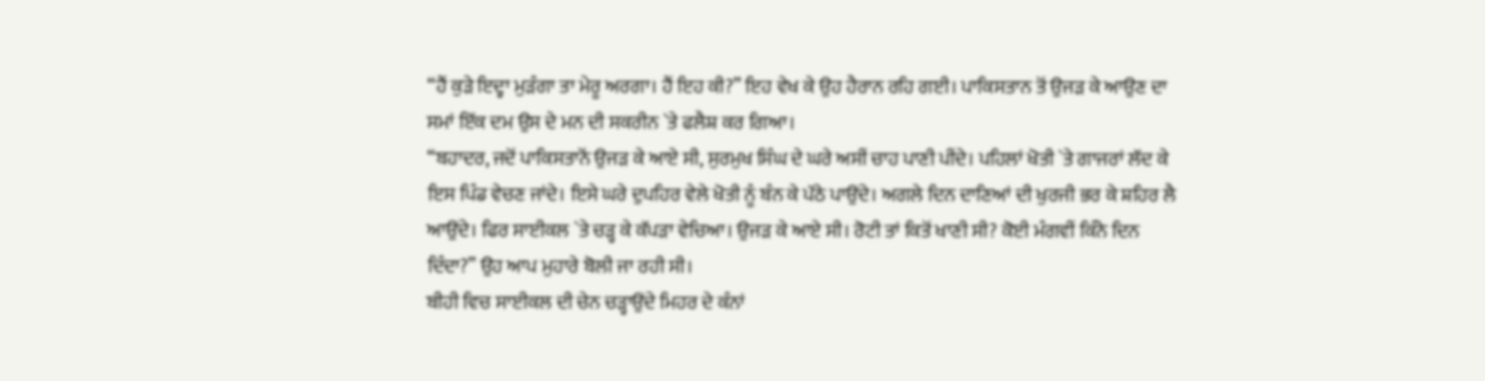“ਹੈਂ ਕੁੜੇ ਇਦ੍ਹਾ ਮੁੜੰਗਾ ਤਾ ਮੇਰੂ ਅਰਗਾ। ਹੈਂ ਇਹ ਕੀ?” ਇਹ ਵੇਖ ਕੇ ਉਹ ਹੈਰਾਨ ਰਹਿ ਗਈ। ਪਾਕਿਸਤਾਨ ਤੋਂ ਉਜੜ ਕੇ ਆਉਣ ਦਾ ਸਮਾਂ ਇੱਕ ਦਮ ਉਸ ਦੇ ਮਨ ਦੀ ਸਕਰੀਨ `ਤੇ ਫਲੈਸ਼ ਕਰ ਗਿਆ।
“ਬਹਾਦਰ, ਜਦੋਂ ਪਾਕਿਸਤਾਨੋਂ ਉਜੜ ਕੇ ਆਏ ਸੀ, ਸੁਰਮੁਖ ਸਿੰਘ ਦੇ ਘਰੇ ਅਸੀਂ ਚਾਹ ਪਾਣੀ ਪੀਂਦੇ। ਪਹਿਲਾਂ ਖੋਤੀ `ਤੇ ਗਾਜਰਾਂ ਲੱਦ ਕੇ ਇਸ ਪਿੰਡ ਵੇਚਣ ਜਾਂਦੇ। ਇਸੇ ਘਰੇ ਦੁਪਹਿਰ ਵੇਲੇ ਖੋਤੀ ਨੂੰ ਬੰਨ ਕੇ ਪੱਠੇ ਪਾਉਂਦੇ। ਅਗਲੇ ਦਿਨ ਦਾਣਿਆਂ ਦੀ ਖੁਰਜੀ ਭਰ ਕੇ ਸ਼ਹਿਰ ਲੈ ਆਉਂਦੇ। ਫਿਰ ਸਾਈਕਲ `ਤੇ ਚੜ੍ਹ ਕੇ ਕੱਪੜਾ ਵੇਚਿਆ। ਉਜੜ ਕੇ ਆਏ ਸੀ। ਰੋਟੀ ਤਾਂ ਕਿਤੋਂ ਖਾਣੀ ਸੀ? ਕੋਈ ਮੰਗਵੀਂ ਕਿੰਨੇ ਦਿਨ ਦਿੰਦਾ?” ਉਹ ਆਪ ਮੁਹਾਰੇ ਬੋਲੀ ਜਾ ਰਹੀ ਸੀ।
ਬੀਹੀ ਵਿਚ ਸਾਈਕਲ ਦੀ ਚੇਨ ਚੜ੍ਹਾਉਂਦੇ ਮਿਹਰ ਦੇ ਕੰਨਾਂ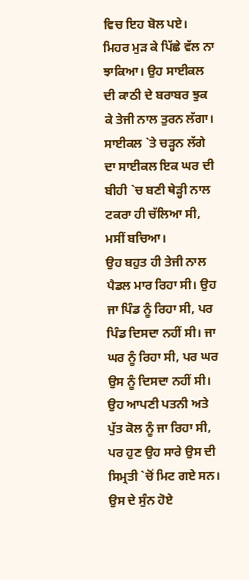ਵਿਚ ਇਹ ਬੋਲ ਪਏ। ਮਿਹਰ ਮੁੜ ਕੇ ਪਿੱਛੇ ਵੱਲ ਨਾ ਝਾਕਿਆ। ਉਹ ਸਾਈਕਲ ਦੀ ਕਾਠੀ ਦੇ ਬਰਾਬਰ ਝੁਕ ਕੇ ਤੇਜੀ ਨਾਲ ਤੁਰਨ ਲੱਗਾ। ਸਾਈਕਲ `ਤੇ ਚੜ੍ਹਨ ਲੱਗੇ ਦਾ ਸਾਈਕਲ ਇਕ ਘਰ ਦੀ ਬੀਹੀ `ਚ ਬਣੀ ਥੇੜ੍ਹੀ ਨਾਲ ਟਕਰਾ ਹੀ ਚੱਲਿਆ ਸੀ, ਮਸੀਂ ਬਚਿਆ।
ਉਹ ਬਹੁਤ ਹੀ ਤੇਜੀ ਨਾਲ ਪੈਡਲ ਮਾਰ ਰਿਹਾ ਸੀ। ਉਹ ਜਾ ਪਿੰਡ ਨੂੰ ਰਿਹਾ ਸੀ, ਪਰ ਪਿੰਡ ਦਿਸਦਾ ਨਹੀਂ ਸੀ। ਜਾ ਘਰ ਨੂੰ ਰਿਹਾ ਸੀ, ਪਰ ਘਰ ਉਸ ਨੂੰ ਦਿਸਦਾ ਨਹੀਂ ਸੀ। ਉਹ ਆਪਣੀ ਪਤਨੀ ਅਤੇ ਪੁੱਤ ਕੋਲ ਨੂੰ ਜਾ ਰਿਹਾ ਸੀ, ਪਰ ਹੁਣ ਉਹ ਸਾਰੇ ਉਸ ਦੀ ਸਿਮ੍ਰਤੀ `ਚੋਂ ਮਿਟ ਗਏ ਸਨ। ਉਸ ਦੇ ਸੁੰਨ ਹੋਏ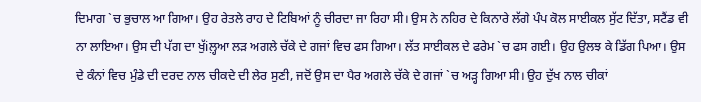ਦਿਮਾਗ `ਚ ਭੁਚਾਲ ਆ ਗਿਆ। ਉਹ ਰੇਤਲੇ ਰਾਹ ਦੇ ਟਿਬਿਆਂ ਨੂੰ ਚੀਰਦਾ ਜਾ ਰਿਹਾ ਸੀ। ਉਸ ਨੇ ਨਹਿਰ ਦੇ ਕਿਨਾਰੇ ਲੱਗੇ ਪੰਪ ਕੋਲ ਸਾਈਕਲ ਸੁੱਟ ਦਿੱਤਾ, ਸਟੈਂਡ ਵੀ ਨਾ ਲਾਇਆ। ਉਸ ਦੀ ਪੱਗ ਦਾ ਖੁੱiਲ਼੍ਹਆ ਲੜ ਅਗਲੇ ਚੱਕੇ ਦੇ ਗਜਾਂ ਵਿਚ ਫਸ ਗਿਆ। ਲੱਤ ਸਾਈਕਲ ਦੇ ਫਰੇਮ `ਚ ਫਸ ਗਈ। ਉਹ ਉਲਝ ਕੇ ਡਿੱਗ ਪਿਆ। ਉਸ ਦੇ ਕੰਨਾਂ ਵਿਚ ਮੁੰਡੇ ਦੀ ਦਰਦ ਨਾਲ ਚੀਕਦੇ ਦੀ ਲੇਰ ਸੁਣੀ, ਜਦੋਂ ਉਸ ਦਾ ਪੈਰ ਅਗਲੇ ਚੱਕੇ ਦੇ ਗਜਾਂ `ਚ ਅੜ੍ਹ ਗਿਆ ਸੀ। ਉਹ ਦੁੱਖ ਨਾਲ ਚੀਕਾਂ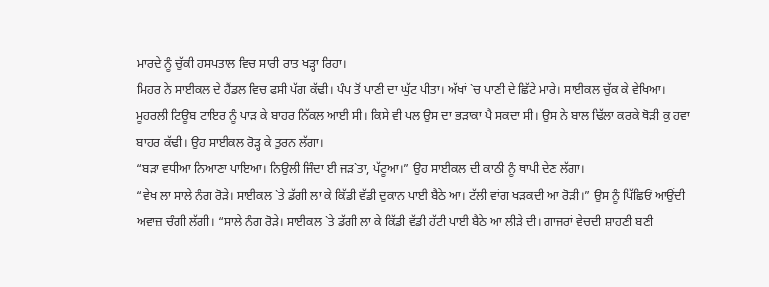ਮਾਰਦੇ ਨੂੰ ਚੁੱਕੀ ਹਸਪਤਾਲ ਵਿਚ ਸਾਰੀ ਰਾਤ ਖੜ੍ਹਾ ਰਿਹਾ।
ਮਿਹਰ ਨੇ ਸਾਈਕਲ ਦੇ ਹੈਂਡਲ ਵਿਚ ਫਸੀ ਪੱਗ ਕੱਢੀ। ਪੰਪ ਤੋਂ ਪਾਣੀ ਦਾ ਘੁੱਟ ਪੀਤਾ। ਅੱਖਾਂ `ਚ ਪਾਣੀ ਦੇ ਛਿੱਟੇ ਮਾਰੇ। ਸਾਈਕਲ ਚੁੱਕ ਕੇ ਵੇਖਿਆ। ਮੂਹਰਲੀ ਟਿਊਬ ਟਾਇਰ ਨੂੰ ਪਾੜ ਕੇ ਬਾਹਰ ਨਿੱਕਲ ਆਈ ਸੀ। ਕਿਸੇ ਵੀ ਪਲ ਉਸ ਦਾ ਭੜਾਕਾ ਪੈ ਸਕਦਾ ਸੀ। ਉਸ ਨੇ ਬਾਲ ਢਿੱਲਾ ਕਰਕੇ ਥੋੜੀ ਕੁ ਹਵਾ ਬਾਹਰ ਕੱਢੀ। ਉਹ ਸਾਈਕਲ ਰੋੜ੍ਹ ਕੇ ਤੁਰਨ ਲੱਗਾ।
“ਬੜਾ ਵਧੀਆ ਨਿਆਣਾ ਪਾਇਆ। ਨਿਉਲੀ ਜਿੰਦਾ ਈ ਜੜ`ਤਾ, ਪੱਟੂਆ।” ਉਹ ਸਾਈਕਲ ਦੀ ਕਾਠੀ ਨੂੰ ਥਾਪੀ ਦੇਣ ਲੱਗਾ।
“ਵੇਖ ਲਾ ਸਾਲੇ ਨੰਗ ਰੋੜੇ। ਸਾਈਕਲ `ਤੇ ਡੱਗੀ ਲਾ ਕੇ ਕਿੱਡੀ ਵੱਡੀ ਦੁਕਾਨ ਪਾਈ ਬੈਠੇ ਆ। ਟੱਲੀ ਵਾਂਗ ਖੜਕਦੀ ਆ ਰੋੜੀ।” ਉਸ ਨੂੰ ਪਿੱਛਿਓਂ ਆਉਂਦੀ ਅਵਾਜ਼ ਚੰਗੀ ਲੱਗੀ। “ਸਾਲੇ ਨੰਗ ਰੋੜੇ। ਸਾਈਕਲ `ਤੇ ਡੱਗੀ ਲਾ ਕੇ ਕਿੱਡੀ ਵੱਡੀ ਹੱਟੀ ਪਾਈ ਬੈਠੇ ਆ ਲੀੜੇ ਦੀ। ਗਾਜਰਾਂ ਵੇਚਦੀ ਸ਼ਾਹਣੀ ਬਣੀ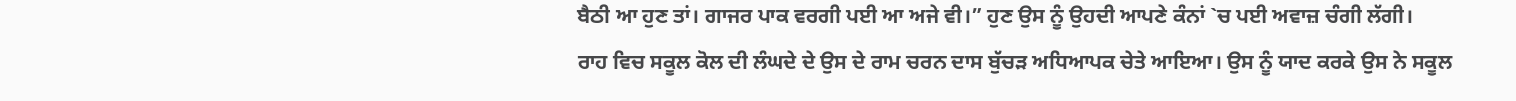ਬੈਠੀ ਆ ਹੁਣ ਤਾਂ। ਗਾਜਰ ਪਾਕ ਵਰਗੀ ਪਈ ਆ ਅਜੇ ਵੀ।” ਹੁਣ ਉਸ ਨੂੰ ਉਹਦੀ ਆਪਣੇ ਕੰਨਾਂ `ਚ ਪਈ ਅਵਾਜ਼ ਚੰਗੀ ਲੱਗੀ।
ਰਾਹ ਵਿਚ ਸਕੂਲ ਕੋਲ ਦੀ ਲੰਘਦੇ ਦੇ ਉਸ ਦੇ ਰਾਮ ਚਰਨ ਦਾਸ ਬੁੱਚੜ ਅਧਿਆਪਕ ਚੇਤੇ ਆਇਆ। ਉਸ ਨੂੰ ਯਾਦ ਕਰਕੇ ਉਸ ਨੇ ਸਕੂਲ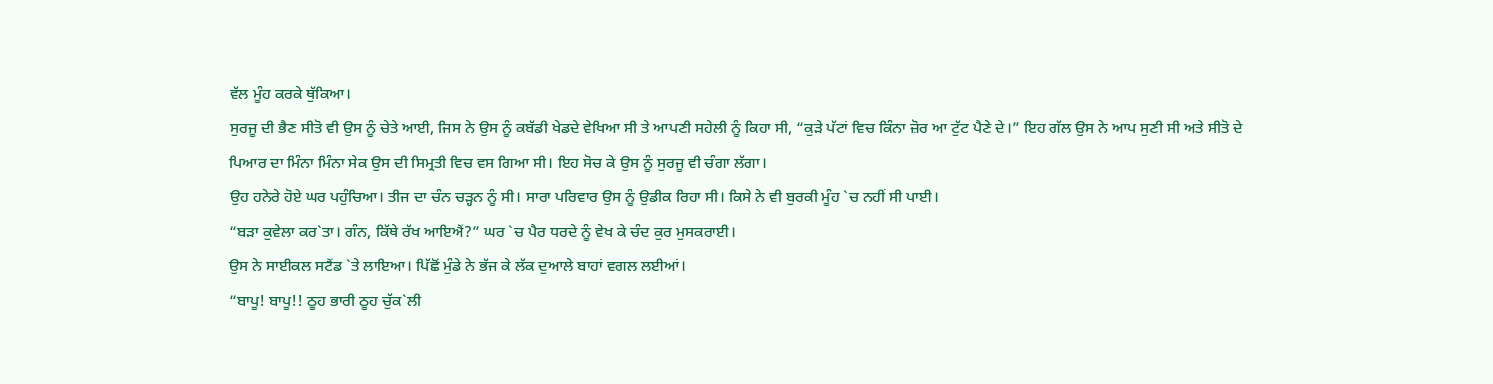ਵੱਲ ਮੂੰਹ ਕਰਕੇ ਥੁੱਕਿਆ।
ਸੁਰਜੂ ਦੀ ਭੈਣ ਸੀਤੋ ਵੀ ਉਸ ਨੂੰ ਚੇਤੇ ਆਈ, ਜਿਸ ਨੇ ਉਸ ਨੂੰ ਕਬੱਡੀ ਖੇਡਦੇ ਵੇਖਿਆ ਸੀ ਤੇ ਆਪਣੀ ਸਹੇਲੀ ਨੂੰ ਕਿਹਾ ਸੀ, “ਕੁੜੇ ਪੱਟਾਂ ਵਿਚ ਕਿੰਨਾ ਜ਼ੋਰ ਆ ਟੁੱਟ ਪੈਣੇ ਦੇ।” ਇਹ ਗੱਲ ਉਸ ਨੇ ਆਪ ਸੁਣੀ ਸੀ ਅਤੇ ਸੀਤੋ ਦੇ ਪਿਆਰ ਦਾ ਮਿੰਨਾ ਮਿੰਨਾ ਸੇਕ ਉਸ ਦੀ ਸਿਮ੍ਰਤੀ ਵਿਚ ਵਸ ਗਿਆ ਸੀ। ਇਹ ਸੋਚ ਕੇ ਉਸ ਨੂੰ ਸੁਰਜੂ ਵੀ ਚੰਗਾ ਲੱਗਾ।
ਉਹ ਹਨੇਰੇ ਹੋਏ ਘਰ ਪਹੁੰਚਿਆ। ਤੀਜ ਦਾ ਚੰਨ ਚੜ੍ਹਨ ਨੂੰ ਸੀ। ਸਾਰਾ ਪਰਿਵਾਰ ਉਸ ਨੂੰ ਉਡੀਕ ਰਿਹਾ ਸੀ। ਕਿਸੇ ਨੇ ਵੀ ਬੁਰਕੀ ਮੂੰਹ `ਚ ਨਹੀਂ ਸੀ ਪਾਈ।
“ਬੜਾ ਕੁਵੇਲਾ ਕਰ`ਤਾ। ਗੰਨ, ਕਿੱਥੇ ਰੱਖ ਆਇਐਂ?” ਘਰ `ਚ ਪੈਰ ਧਰਦੇ ਨੂੰ ਵੇਖ ਕੇ ਚੰਦ ਕੁਰ ਮੁਸਕਰਾਈ।
ਉਸ ਨੇ ਸਾਈਕਲ ਸਟੈਂਡ `ਤੇ ਲਾਇਆ। ਪਿੱਛੋਂ ਮੁੰਡੇ ਨੇ ਭੱਜ ਕੇ ਲੱਕ ਦੁਆਲੇ ਬਾਹਾਂ ਵਗਲ ਲਈਆਂ।
“ਬਾਪੂ! ਬਾਪੂ!! ਠੂਹ ਭਾਰੀ ਠੂਹ ਚੁੱਕ`ਲੀ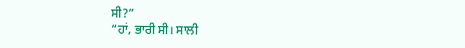ਸੀ?”
“ਹਾਂ, ਭਾਰੀ ਸੀ। ਸਾਲੀ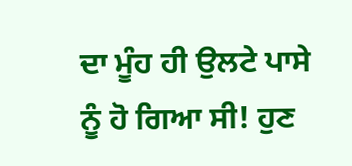ਦਾ ਮੂੰਹ ਹੀ ਉਲਟੇ ਪਾਸੇ ਨੂੰ ਹੋ ਗਿਆ ਸੀ! ਹੁਣ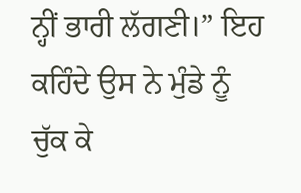ਨ੍ਹੀਂ ਭਾਰੀ ਲੱਗਣੀ।” ਇਹ ਕਹਿੰਦੇ ਉਸ ਨੇ ਮੁੰਡੇ ਨੂੰ ਚੁੱਕ ਕੇ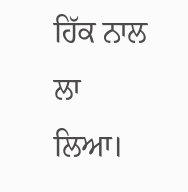ਹਿੱਕ ਨਾਲ ਲਾ ਲਿਆ।